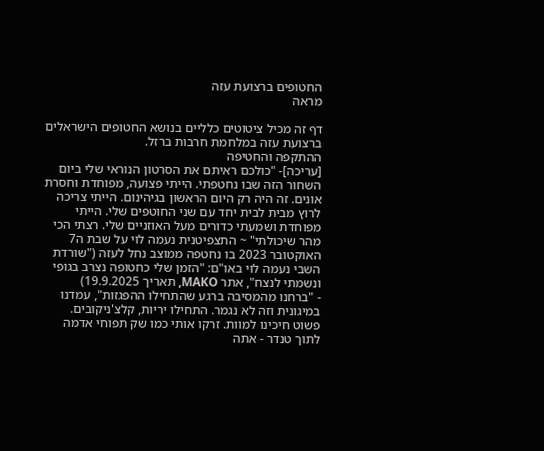החטופים ברצועת עזה
מראה

דף זה מכיל ציטוטים כלליים בנושא החטופים הישראלים ברצועת עזה במלחמת חרבות ברזל.
ההתקפה והחטיפה
[עריכה]- "כולכם ראיתם את הסרטון הנוראי שלי ביום השחור הזה שבו נחטפתי. הייתי פצועה, מפוחדת וחסרת אונים. זה היה רק היום הראשון בגיהינום. הייתי צריכה לרוץ מבית לבית יחד עם שני החוטפים שלי. הייתי מפוחדת ושמעתי כדורים מעל האוזניים שלי. רצתי הכי מהר שיכולתי" ~ התצפיטנית נעמה לוי על שבת ה7 האוקטובר 2023 בו נחטפה ממוצב נחל לעזה ("שורדת השבי נעמה לוי באו"ם: "הזמן שלי כחטופה נצרב בגופי ונשמתי לנצח", אתר MAKO, תאריך 19.9.2025)
- "ברחנו מהמסיבה ברגע שהתחילו ההפגזות", עמדנו במיגונית וזה לא נגמר. התחילו יריות, קלצ'ניקובים. פשוט חיכינו למוות. זרקו אותי כמו שק תפוחי אדמה לתוך טנדר - אתה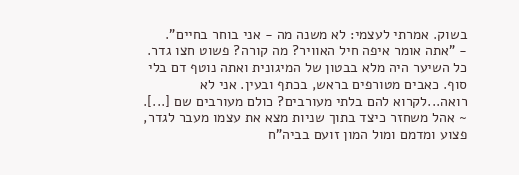בשוק. אמרתי לעצמי: לא משנה מה - אני בוחר בחיים".
- "אתה אומר איפה חיל האוויר? מה קורה? פשוט חצו גדר. כל השיער היה מלא בבטון של המיגונית ואתה נוטף דם בלי סוף. כאבים מטורפים בראש, בכתף ובעין. אני לא רואה...לקרוא להם בלתי מעורבים? כולם מעורבים שם [...]. ~ אהל משחזר כיצד בתוך שניות מצא את עצמו מעבר לגדר, פצוע ומדמם ומול המון זועם בביה"ח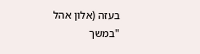בעזה (אלון אהל "במשך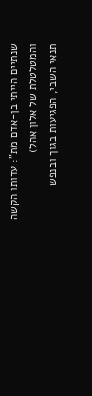שנתיים הייתי בן-אדם מת": עדותו הקשה והמטלטלת של אלון אהל)
תנאי השבי, הפגיעות בגוך ובנפש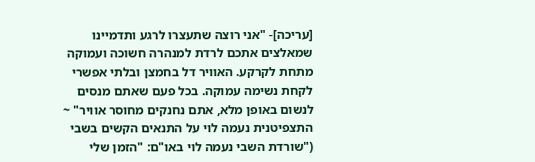[עריכה]- "אני רוצה שתעצרו לרגע ותדמיינו שמאלצים אתכם לרדת למנהרה חשוכה ועמוקה מתחת לקרקע. האוויר דל בחמצן ובלתי אפשרי לקחת נשימה עמוקה. בכל פעם שאתם מנסים לנשום באופן מלא, אתם נחנקים מחוסר אוויר" ~ התצפיטנית נעמה לוי על התנאים הקשים בשבי ("שורדת השבי נעמה לוי באו"ם: "הזמן שלי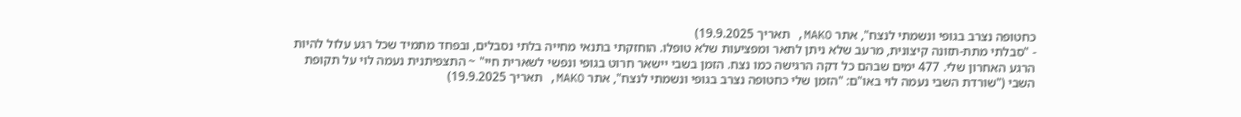כחטופה נצרב בגופי ונשמתי לנצח", אתר MAKO, תאריך 19.9.2025)
- "סבלתי מתת-תזונה קיצונית, מרעב שלא ניתן לתאר ומפציעות שלא טופלו. הוחזקתי בתנאי מחייה בלתי נסבלים, ובפחד מתמיד שכל רגע עלול להיות הרגע האחרון שלי. 477 ימים שבהם כל דקה הרגישה כמו נצח. הזמן בשבי יישאר חרוט בגופי ונפשי לשארית חיי" ~ התצפיתנית נעמה לוי על תקופת השבי ("שורדת השבי נעמה לוי באו"ם: "הזמן שלי כחטופה נצרב בגופי ונשמתי לנצח", אתר MAKO, תאריך 19.9.2025)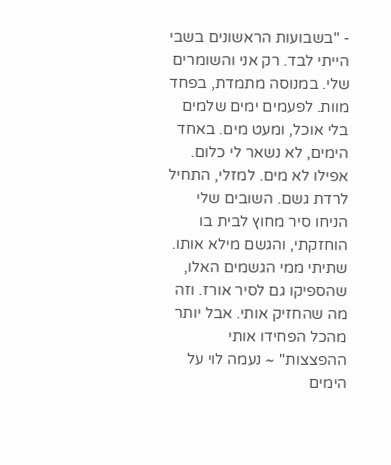- "בשבועות הראשונים בשבי הייתי לבד. רק אני והשומרים שלי. במנוסה מתמדת, בפחד מוות. לפעמים ימים שלמים בלי אוכל, ומעט מים. באחד הימים, לא נשאר לי כלום. אפילו לא מים. למזלי, התחיל לרדת גשם. השובים שלי הניחו סיר מחוץ לבית בו הוחזקתי, והגשם מילא אותו. שתיתי ממי הגשמים האלו, שהספיקו גם לסיר אורז. וזה מה שהחזיק אותי. אבל יותר מהכל הפחידו אותי ההפצצות" ~ נעמה לוי על הימים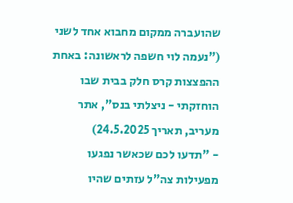שהועברה ממקום מחבוא אחד לשני ("נעמה לוי חשפה לראשונה: באחת ההפצצות קרס חלק בבית שבו הוחזקתי - ניצלתי בנס", אתר מעריב, תאריך 24.5.2025)
- "תדעו לכם שכאשר נפגעו מפעילות צה"ל עזתים שהיו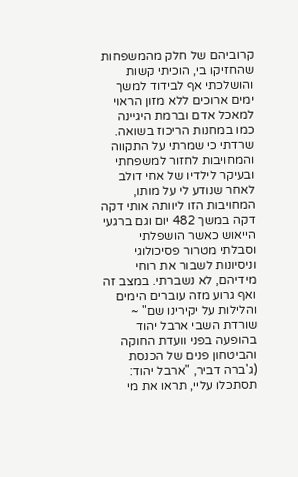קרוביהם של חלק מהמשפחות שהחזיקו בי, הוכיתי קשות והושלכתי אף לבידוד למשך ימים ארוכים ללא מזון הראוי למאכל אדם וברמת היגיינה כמו במחנות הריכוז בשואה. שרדתי כי שמרתי על התקווה והמחויבות לחזור למשפחתי ובעיקר לילדיו של אחי דולב לאחר שנודע לי על מותו, המחויבות הזו ליוותה אותי דקה דקה במשך 482 יום וגם ברגעי הייאוש כאשר הושפלתי וסבלתי מטרור פסיכולוגי וניסיונות לשבור את רוחי מידיהם, לא נשברתי. במצב זה ואף גרוע מזה עוברים הימים והלילות על יקירינו שם" ~ שורדת השבי ארבל יהוד בהופעה בפני וועדת החוקה והביטחון פנים של הכנסת (ג'ברה דביר, "ארבל יהוד: תסתכלו עליי, תראו את מי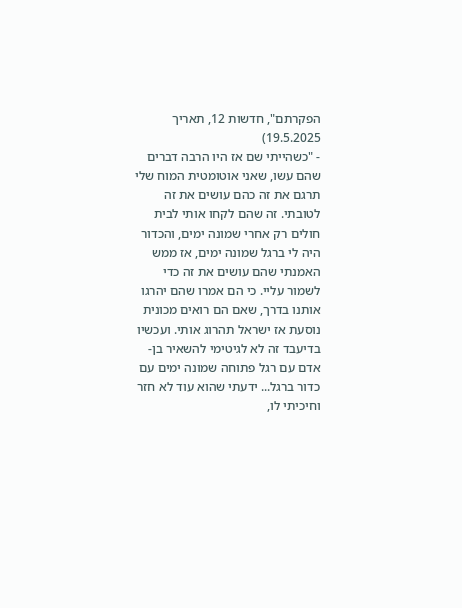הפקרתם", חדשות 12, תאריך 19.5.2025)
- "כשהייתי שם אז היו הרבה דברים שהם עשו, שאני אוטומטית המוח שלי תרגם את זה כהם עושים את זה לטובתי. זה שהם לקחו אותי לבית חולים רק אחרי שמונה ימים, והכדור היה לי ברגל שמונה ימים, אז ממש האמנתי שהם עושים את זה כדי לשמור עליי. כי הם אמרו שהם יהרגו אותנו בדרך, שאם הם רואים מכונית נוסעת אז ישראל תהרוג אותי. ועכשיו בדיעבד זה לא לגיטימי להשאיר בן-אדם עם רגל פתוחה שמונה ימים עם כדור ברגל... ידעתי שהוא עוד לא חזר וחיכיתי לו,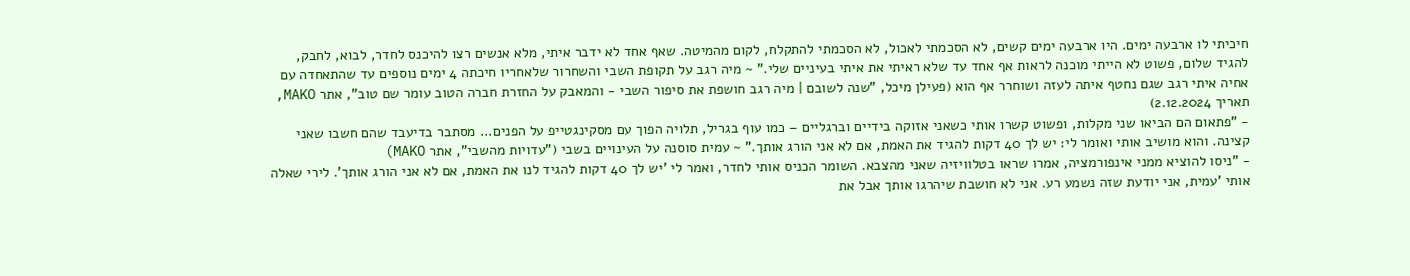חיכיתי לו ארבעה ימים. היו ארבעה ימים קשים, לא הסכמתי לאכול, לא הסכמתי להתקלח, לקום מהמיטה. שאף אחד לא ידבר איתי, מלא אנשים רצו להיכנס לחדר, לבוא, לחבק, להגיד שלום, פשוט לא הייתי מוכנה לראות אף אחד עד שלא ראיתי את איתי בעיניים שלי." ~ מיה רגב על תקופת השבי והשחרור שלאחריו חיכתה 4 ימים נוספים עד שהתאחדה עם אחיה איתי רגב שגם נחטף איתה לעזה ושוחרר אף הוא (פעילן מיכל, "שנה לשובם | מיה רגב חושפת את סיפור השבי - והמאבק על החזרת חברה הטוב עומר שם טוב", אתר MAKO, תאריך 2.12.2024)
- "פתאום הם הביאו שני מקלות, ופשוט קשרו אותי כשאני אזוקה בידיים וברגליים – כמו עוף בגריל, תלויה הפוך עם מסקינגטייפ על הפנים... מסתבר בדיעבד שהם חשבו שאני קצינה. והוא מושיב אותי ואומר לי: יש לך 40 דקות להגיד את האמת, אם לא אני הורג אותך." ~ עמית סוסנה על העינויים בשבי ("עדויות מהשבי", אתר MAKO)
- "ניסו להוציא ממני אינפורמציה, אמרו שראו בטלוויזיה שאני מהצבא. השומר הכניס אותי לחדר, ואמר לי 'יש לך 40 דקות להגיד לנו את האמת, אם לא אני הורג אותך'. לירי שאלה אותי 'עמית, אני יודעת שזה נשמע רע. אני לא חושבת שיהרגו אותך אבל את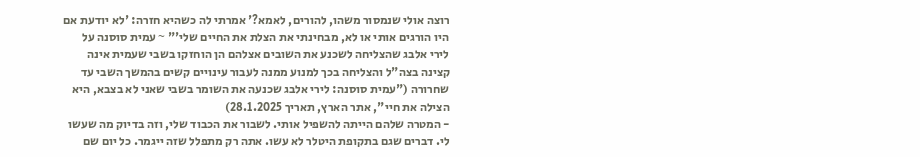רוצה אולי שנמסור משהו, להורים, לאמא?' אמרתי לה כשהיא חזרה: 'לא יודעת אם היו הורגים אותי או לא, מבחינתי את הצלת את החיים שלי'" ~ עמית סוסנה על לירי אלבג שהצליחה לשכנע את השובים אצלהם הן הוחזקו בשבי שעמית אינה קצינה בצה"ל והצליחה בכך למנוע ממנה לעבור עינויים קשים בהמשך השבי עד שחרורה ("עמית סוסנה: לירי אלבג שכנעה את השומר בשבי שאני לא בצבא, היא הצילה את חיי", אתר הארץ, תאריך 28.1.2025)
- המטרה שלהם הייתה להשפיל אותי. לשבור את הכבוד שלי, וזה בדיוק מה שעשו לי. דברים שגם בתקופת היטלר לא עשו. אתה רק מתפלל שזה ייגמר. כל יום שם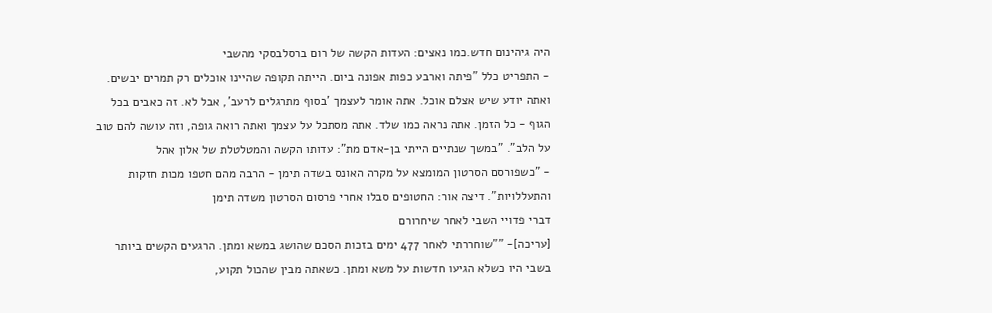היה גיהינום חדש.כמו נאצים: העדות הקשה של רום ברסלבסקי מהשבי
- התפריט כלל "פיתה וארבע כפות אפונה ביום. הייתה תקופה שהיינו אוכלים רק תמרים יבשים. ואתה יודע שיש אצלם אוכל. אתה אומר לעצמך 'בסוף מתרגלים לרעב', אבל לא. זה כאבים בכל הגוף - כל הזמן. אתה נראה כמו שלד. אתה מסתכל על עצמך ואתה רואה גופה, וזה עושה להם טוב על הלב". "במשך שנתיים הייתי בן-אדם מת": עדותו הקשה והמטלטלת של אלון אהל
- "כשפורסם הסרטון המומצא על מקרה האונס בשדה תימן - הרבה מהם חטפו מכות חזקות והתעללויות". דיצה אור: החטופים סבלו אחרי פרסום הסרטון משדה תימן
דברי פדויי השבי לאחר שיחרורם
[עריכה]- ""שוחררתי לאחר 477 ימים בזכות הסכם שהושג במשא ומתן. הרגעים הקשים ביותר בשבי היו כשלא הגיעו חדשות על משא ומתן. כשאתה מבין שהכול תקוע,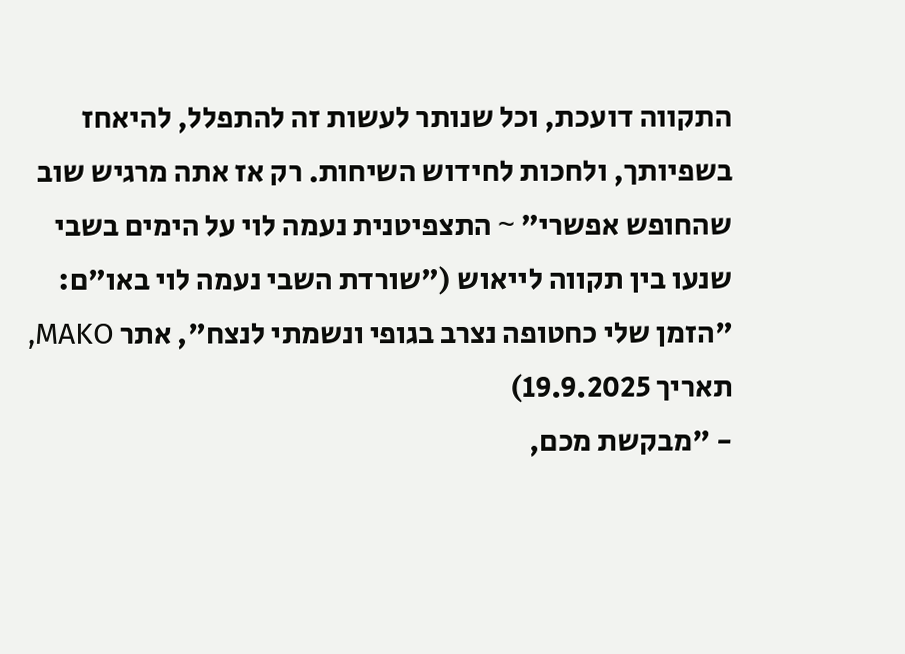התקווה דועכת, וכל שנותר לעשות זה להתפלל, להיאחז בשפיותך, ולחכות לחידוש השיחות. רק אז אתה מרגיש שוב שהחופש אפשרי" ~ התצפיטנית נעמה לוי על הימים בשבי שנעו בין תקווה לייאוש ("שורדת השבי נעמה לוי באו"ם: "הזמן שלי כחטופה נצרב בגופי ונשמתי לנצח", אתר MAKO, תאריך 19.9.2025)
- "מבקשת מכם,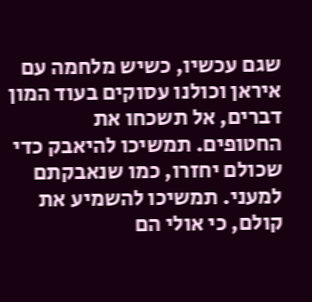שגם עכשיו, כשיש מלחמה עם איראן וכולנו עסוקים בעוד המון דברים, אל תשכחו את החטופים. תמשיכו להיאבק כדי שכולם יחזרו, כמו שנאבקתם למעני. תמשיכו להשמיע את קולם, כי אולי הם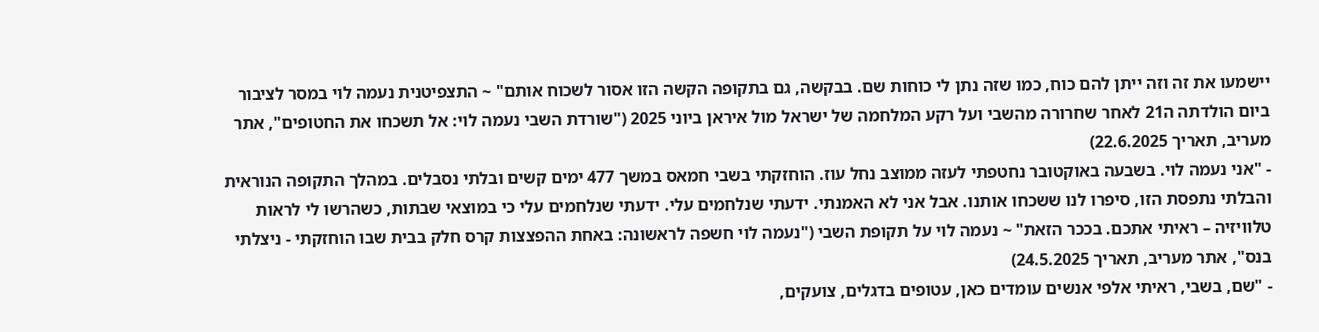יישמעו את זה וזה ייתן להם כוח, כמו שזה נתן לי כוחות שם. בבקשה, גם בתקופה הקשה הזו אסור לשכוח אותם" ~ התצפיטנית נעמה לוי במסר לציבור ביום הולדתה ה21 לאחר שחרורה מהשבי ועל רקע המלחמה של ישראל מול איראן ביוני 2025 ("שורדת השבי נעמה לוי: אל תשכחו את החטופים", אתר מעריב, תאריך 22.6.2025)
- "אני נעמה לוי. בשבעה באוקטובר נחטפתי לעזה ממוצב נחל עוז. הוחזקתי בשבי חמאס במשך 477 ימים קשים ובלתי נסבלים. במהלך התקופה הנוראית והבלתי נתפסת הזו, סיפרו לנו ששכחו אותנו. אבל אני לא האמנתי. ידעתי שנלחמים עלי. ידעתי שנלחמים עלי כי במוצאי שבתות, כשהרשו לי לראות טלוויזיה – ראיתי אתכם. בככר הזאת" ~ נעמה לוי על תקופת השבי ("נעמה לוי חשפה לראשונה: באחת ההפצצות קרס חלק בבית שבו הוחזקתי - ניצלתי בנס", אתר מעריב, תאריך 24.5.2025)
- "שם, בשבי, ראיתי אלפי אנשים עומדים כאן, עטופים בדגלים, צועקים,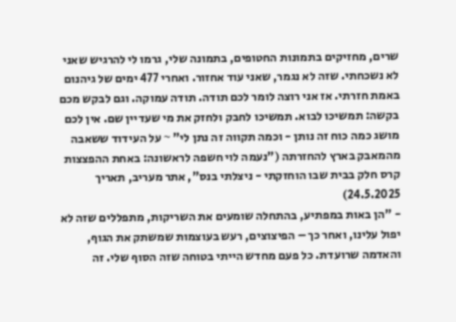שרים, מחזיקים בתמונות החטופים, בתמונה שלי, גרמו לי להרגיש שאני לא נשכחתי. שזה לא נגמר, שאני עוד אחזור. ואחרי 477 ימים של גיהנום באמת חזרתי. אז אני רוצה לומר לכם תודה. תודה עמוקה. וגם לבקש מכם בקשה: תמשיכו לבוא. תמשיכו לחבק ולחזק את מי שעדיין שם. אין לכם מושג כמה כוח זה נותן - וכמה תקווה זה נתן לי" ~ על העידוד ששאבה מהמאבק בארץ להחזרתה ("נעמה לוי חשפה לראשונה: באחת ההפצצות קרס חלק בבית שבו הוחזקתי - ניצלתי בנס", אתר מעריב, תאריך 24.5.2025)
- "הן באות במפתיע, בהתחלה שומעים את השריקות, מתפללים שזה לא יפול עלינו, ואחר כך – הפיצוצים, רעש בעוצמות שמשתק את הגוף, והאדמה שרועדת. כל פעם מחדש הייתי בטוחה שזה הסוף שלי. זה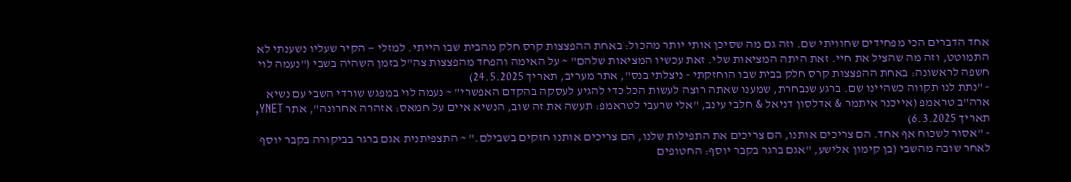אחד הדברים הכי מפחידים שחוויתי שם. וזה גם מה שסיכן אותי יותר מהכול: באחת ההפצצות קרס חלק מהבית שבו הייתי. למזלי — הקיר שעליו נשענתי לא התמוטט, וזה מה שהציל את חיי. זאת היתה המציאות שלי. זאת עכשיו המציאות שלהם" ~ על האימה והפחד מהפצצות צה"ל בזמן השהיה בשבי ("נעמה לוי חשפה לראשונה: באחת ההפצצות קרס חלק בבית שבו הוחזקתי - ניצלתי בנס", אתר מעריב, תאריך 24.5.2025)
- "נתת לנו תקווה כשהיינו שם. ברגע שנבחרת, שמענו שאתה רוצה לעשות הכל כדי להגיע לעסקה בהקדם האפשרי" ~ נעמה לוי במפגש שורדי השבי עם נשיא ארה"ב טראמפ (אייכנר איתמר & אדלסון דניאל & חלבי עינב, "אלי שרעבי לטראמפ: תעשה את זה שוב, הנשיא איים על חמאס: אזהרה אחרונה", אתר YNET, תאריך 6.3.2025)
- "אסור לשכוח אף אחד. הם צריכים אותנו, הם צריכים את התפילות שלנו, הם צריכים אותנו חזקים בשבילם." ~ התצפיתנית אגם ברגר בביקורה בקבר יוסף לאחר שובה מהשבי (בן קימון אלישע, "אגם ברגר בקבר יוסף: החטופים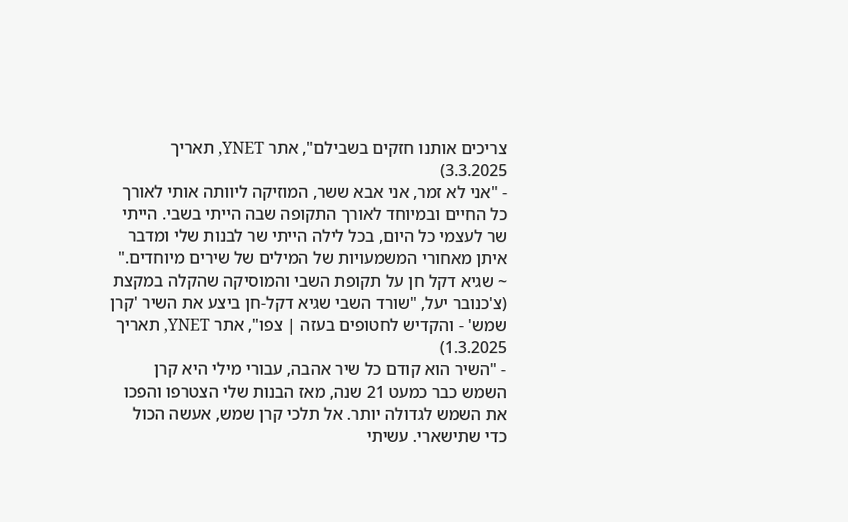צריכים אותנו חזקים בשבילם", אתר YNET, תאריך 3.3.2025)
- "אני לא זמר, אני אבא ששר, המוזיקה ליוותה אותי לאורך כל החיים ובמיוחד לאורך התקופה שבה הייתי בשבי. הייתי שר לעצמי כל היום, בכל לילה הייתי שר לבנות שלי ומדבר איתן מאחורי המשמעויות של המילים של שירים מיוחדים." ~ שגיא דקל חן על תקופת השבי והמוסיקה שהקלה במקצת (צ'כנובר יעל, "שורד השבי שגיא דקל-חן ביצע את השיר 'קרן שמש' - והקדיש לחטופים בעזה | צפו", אתר YNET, תאריך 1.3.2025)
- "השיר הוא קודם כל שיר אהבה, עבורי מילי היא קרן השמש כבר כמעט 21 שנה, מאז הבנות שלי הצטרפו והפכו את השמש לגדולה יותר. אל תלכי קרן שמש, אעשה הכול כדי שתישארי. עשיתי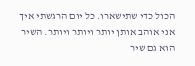הכול כדי שתישארו. כל יום הרגשתי איך אני אוהב אותן יותר ויותר ויותר. השיר הוא גם שיר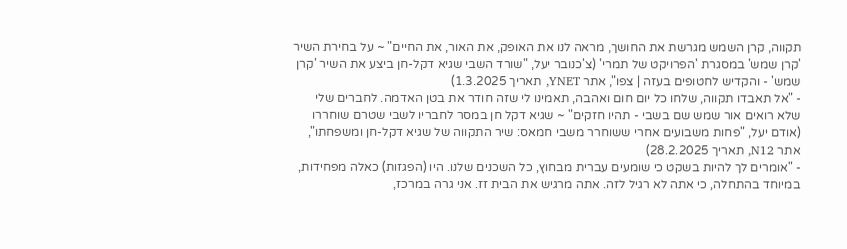תקווה, קרן השמש מגרשת את החושך, מראה לנו את האופק, את האור, את החיים" ~ על בחירת השיר 'קרן שמש' במסגרת 'הפרויקט של תמרי' (צ'כנובר יעל, "שורד השבי שגיא דקל-חן ביצע את השיר 'קרן שמש' - והקדיש לחטופים בעזה | צפו", אתר YNET, תאריך 1.3.2025)
- "אל תאבדו תקווה, שלחו כל יום חום ואהבה, תאמינו לי שזה חודר את בטן האדמה. לחברים שלי שלא רואים אור שמש שם בשבי - תהיו חזקים" ~ שגיא דקל חן במסר לחבריו לשבי שטרם שוחררו (אודם יעל, "פחות משבועים אחרי ששוחרר משבי חמאס: שיר התקווה של שגיא דקל-חן ומשפחתו", אתר N12, תאריך 28.2.2025)
- "אומרים לך להיות בשקט כי שומעים עברית מבחוץ, כל השכנים שלנו. היו (הפגזות) כאלה מפחידות, במיוחד בהתחלה, כי אתה לא רגיל לזה. אתה מרגיש את הבית זז. אני גרה במרכז,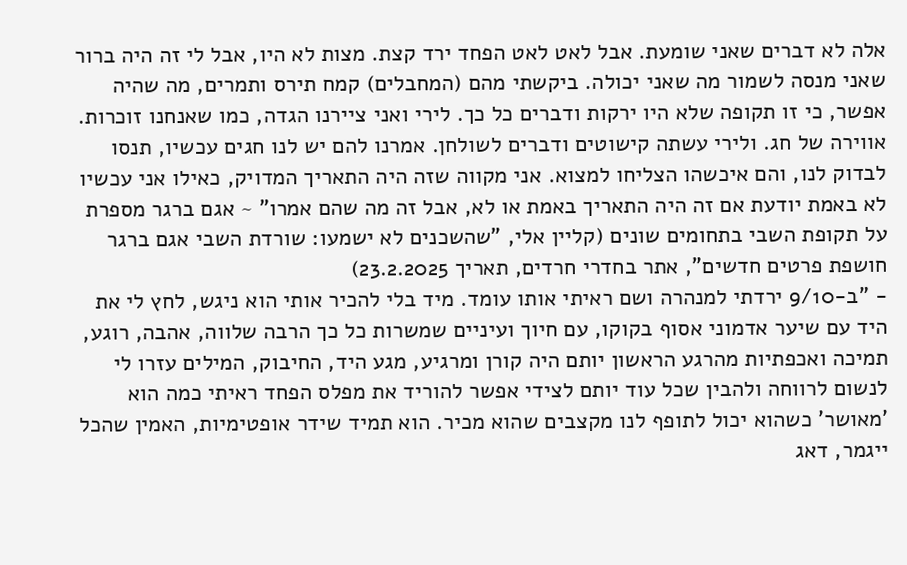אלה לא דברים שאני שומעת. אבל לאט לאט הפחד ירד קצת. מצות לא היו, אבל לי זה היה ברור שאני מנסה לשמור מה שאני יכולה. ביקשתי מהם (המחבלים) קמח תירס ותמרים, מה שהיה אפשר, כי זו תקופה שלא היו ירקות ודברים כל כך. לירי ואני ציירנו הגדה, כמו שאנחנו זוכרות. אווירה של חג. ולירי עשתה קישוטים ודברים לשולחן. אמרנו להם יש לנו חגים עכשיו, תנסו לבדוק לנו, והם איכשהו הצליחו למצוא. אני מקווה שזה היה התאריך המדויק, כאילו אני עכשיו לא באמת יודעת אם זה היה התאריך באמת או לא, אבל זה מה שהם אמרו" ~ אגם ברגר מספרת על תקופת השבי בתחומים שונים (קליין אלי, "שהשכנים לא ישמעו: שורדת השבי אגם ברגר חושפת פרטים חדשים", אתר בחדרי חרדים, תאריך 23.2.2025)
- "ב-9/10 ירדתי למנהרה ושם ראיתי אותו עומד. מיד בלי להכיר אותי הוא ניגש, לחץ לי את היד עם שיער אדמוני אסוף בקוקו, עם חיוך ועיניים שמשרות כל כך הרבה שלווה, אהבה, רוגע, תמיכה ואכפתיות מהרגע הראשון יותם היה קורן ומרגיע, מגע היד, החיבוק, המילים עזרו לי לנשום לרווחה ולהבין שכל עוד יותם לצידי אפשר להוריד את מפלס הפחד ראיתי כמה הוא 'מאושר' כשהוא יכול לתופף לנו מקצבים שהוא מכיר. הוא תמיד שידר אופטימיות, האמין שהכל ייגמר, דאג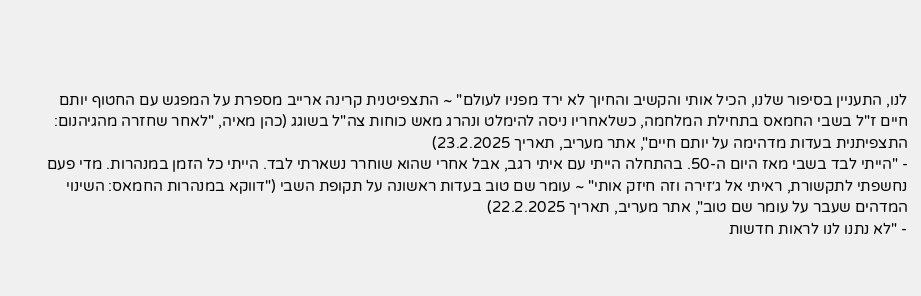לנו, התעניין בסיפור שלנו, הכיל אותי והקשיב והחיוך לא ירד מפניו לעולם" ~ התצפיטנית קרינה ארייב מספרת על המפגש עם החטוף יותם חיים ז"ל בשבי החמאס בתחילת המלחמה, כשלאחריו ניסה להימלט ונהרג מאש כוחות צה"ל בשוגג (כהן מאיה, "לאחר שחזרה מהגיהנום: התצפיתנית בעדות מדהימה על יותם חיים", אתר מעריב, תאריך 23.2.2025)
- "הייתי לבד בשבי מאז היום ה-50. בהתחלה הייתי עם איתי רגב, אבל אחרי שהוא שוחרר נשארתי לבד. הייתי כל הזמן במנהרות. מדי פעם נחשפתי לתקשורת, ראיתי אל ג׳זירה וזה חיזק אותי" ~ עומר שם טוב בעדות ראשונה על תקופת השבי ("דווקא במנהרות החמאס: השינוי המדהים שעבר על עומר שם טוב", אתר מעריב, תאריך 22.2.2025)
- "לא נתנו לנו לראות חדשות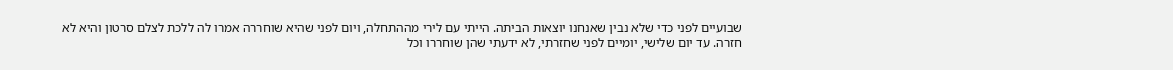שבועיים לפני כדי שלא נבין שאנחנו יוצאות הביתה. הייתי עם לירי מההתחלה, ויום לפני שהיא שוחררה אמרו לה ללכת לצלם סרטון והיא לא חזרה. עד יום שלישי, יומיים לפני שחזרתי, לא ידעתי שהן שוחררו וכל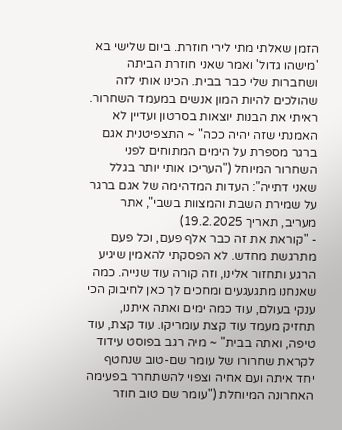הזמן שאלתי מתי לירי חוזרת. ביום שלישי בא 'מישהו גדול' ואמר שאני חוזרת הביתה ושחברות שלי כבר בבית. הכינו אותי לזה שהולכים להיות המון אנשים במעמד השחרור. ראיתי את הבנות יוצאות בסרטון ועדיין לא האמנתי שזה יהיה ככה" ~ התצפיטנית אגם ברגר מספרת על הימים המתוחים לפני השחרור המיוחל ("העריכו אותי יותר בגלל שאני דתייה": העדות המדהימה של אגם ברגר על שמירת השבת והמצוות בשבי", אתר מעריב, תאריך 19.2.2025)
- "קוראת את זה כבר אלף פעם, וכל פעם מתרגשת מחדש. לא הפסקתי להאמין שיגיע הרגע ותחזור אלינו, וזה קורה עוד שנייה. כמה שאנחנו מתגעגעים ומחכים לך כאן לחיבוק הכי ענקי בעולם, עוד כמה ימים ואתה איתנו, תחזיק מעמד עוד קצת עומריקו. עוד קצת, עוד טיפה, ואתה בבית" ~ מיה רגב בפוסט עידוד לקראת שחרורו של עומר שם-טוב שנחטף יחד איתה ועם אחיה וצפוי להשתחרר בפעימה האחרונה המיוחלת ("עומר שם טוב חוזר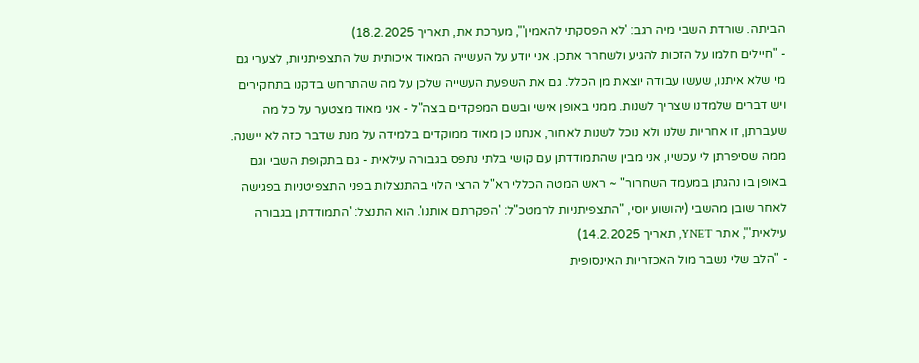הביתה. שורדת השבי מיה רגב: 'לא הפסקתי להאמין'", מערכת את, תאריך 18.2.2025)
- "חיילים חלמו על הזכות להגיע ולשחרר אתכן. אני יודע על העשייה המאוד איכותית של התצפיתניות, לצערי גם מי שלא איתנו, שעשו עבודה יוצאת מן הכלל. גם את השפעת העשייה שלכן על מה שהתרחש בדקנו בתחקירים ויש דברים שלמדנו שצריך לשנות. ממני באופן אישי ובשם המפקדים בצה"ל - אני מאוד מצטער על כל מה שעברתן, זו אחריות שלנו ולא נוכל לשנות לאחור, אנחנו כן מאוד ממוקדים בלמידה על מנת שדבר כזה לא יישנה. ממה שסיפרתן לי עכשיו, אני מבין שהתמודדתן עם קושי בלתי נתפס בגבורה עילאית - גם בתקופת השבי וגם באופן בו נהגתן במעמד השחרור" ~ ראש המטה הכללי רא"ל הרצי הלוי בהתנצלות בפני התצפיטניות בפגישה לאחר שובן מהשבי (יהושוע יוסי, "התצפיתניות לרמטכ"ל: 'הפקרתם אותנו'. הוא התנצל: 'התמודדתן בגבורה עילאית'", אתר YNET, תאריך 14.2.2025)
- "הלב שלי נשבר מול האכזריות האינסופית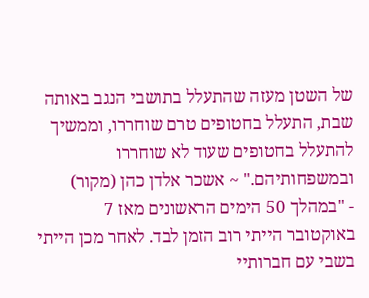של השטן מעזה שהתעלל בתושבי הנגב באותה שבת, התעלל בחטופים טרם שוחררו, וממשיך להתעלל בחטופים שעוד לא שוחררו ובמשפחותיהם." ~ אשכר אלדן כהן (מקור)
- "במהלך 50 הימים הראשונים מאז 7 באוקטובר הייתי רוב הזמן לבד. לאחר מכן הייתי בשבי עם חברותיי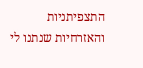התצפיתניות והאזרחיות שנתנו לי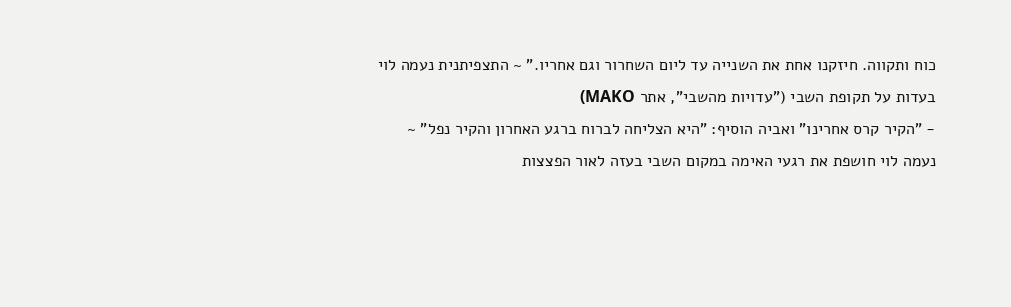כוח ותקווה. חיזקנו אחת את השנייה עד ליום השחרור וגם אחריו." ~ התצפיתנית נעמה לוי בעדות על תקופת השבי ("עדויות מהשבי", אתר MAKO)
- "הקיר קרס אחרינו" ואביה הוסיף: "היא הצליחה לברוח ברגע האחרון והקיר נפל" ~ נעמה לוי חושפת את רגעי האימה במקום השבי בעזה לאור הפצצות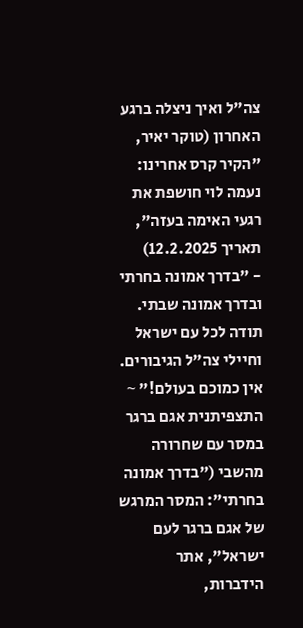צה"ל ואיך ניצלה ברגע האחרון (טוקר יאיר, "הקיר קרס אחרינו: נעמה לוי חושפת את רגעי האימה בעזה", תאריך 12.2.2025)
- "בדרך אמונה בחרתי ובדרך אמונה שבתי. תודה לכל עם ישראל וחיילי צה"ל הגיבורים. אין כמוכם בעולם!" ~ התצפיתנית אגם ברגר במסר עם שחרורה מהשבי ("בדרך אמונה בחרתי": המסר המרגש של אגם ברגר לעם ישראל", אתר הידברות,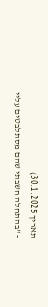תאריך 30.1.2025)
- "בהתחלה חשבתי שהם מסתלבטים עליי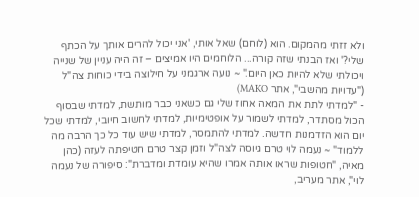ולא זזתי מהמקום. הוא (לוחם) שאל אותי, 'אני יכול להרים אותך על הכתף שלי?' ואז הבנתי שזה קורה... הלוחמים היו אמיצים – זה היה עניין של שנייה ויכולתי שלא להיות כאן היום." ~ נועה ארגמני על חילוצה בידי כוחות צה"ל ("עדויות מהשבי", אתר MAKO)
- "למדתי לתת את המאה אחוז שלי גם כשאני כבר מותשת, למדתי שבסוף הכול מסתדר, למדתי לשמור על אופטימיות, למדתי לחשוב חיובי, למדתי שכל יום הוא הזדמנות חדשה. למדתי להתמסר, למדתי שיש עוד כל כך הרבה מה ללמוד" ~ נעמה לוי טרם גיוסה לצה"ל וזמן קצר טרם חטיפתה לעזה (כהן מאיה, "חטופות שראו אותה אמרו שהיא עומדת ומדברת": סיפורה של נעמה לוי", אתר מעריב,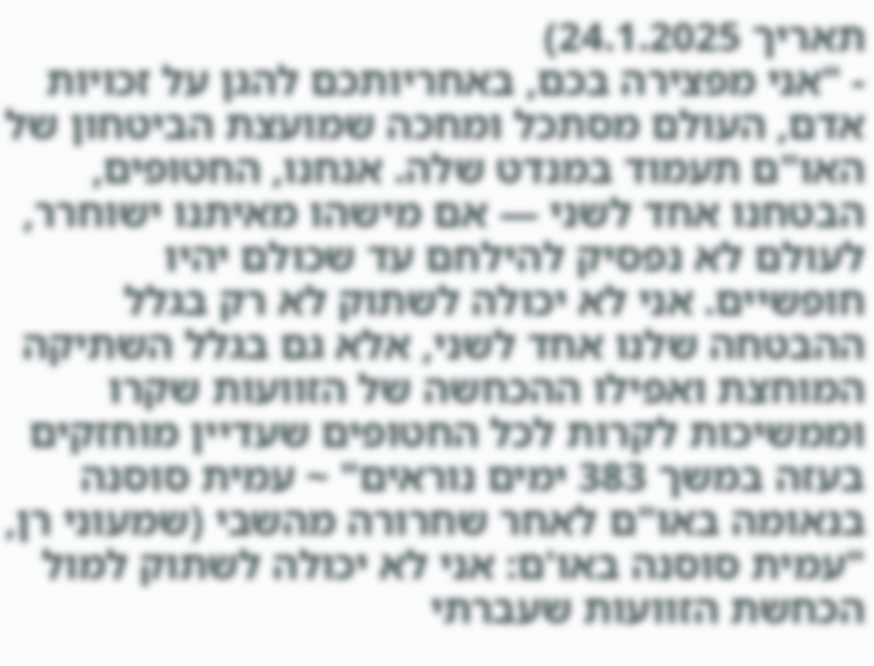תאריך 24.1.2025)
- "אני מפצירה בכם, באחריותכם להגן על זכויות אדם, העולם מסתכל ומחכה שמועצת הביטחון של האו"ם תעמוד במנדט שלה. אנחנו, החטופים, הבטחנו אחד לשני — אם מישהו מאיתנו ישוחרר, לעולם לא נפסיק להילחם עד שכולם יהיו חופשיים. אני לא יכולה לשתוק לא רק בגלל ההבטחה שלנו אחד לשני, אלא גם בגלל השתיקה המוחצת ואפילו ההכחשה של הזוועות שקרו וממשיכות לקרות לכל החטופים שעדיין מוחזקים בעזה במשך 383 ימים נוראים" ~ עמית סוסנה בנאומה באו"ם לאחר שחרורה מהשבי (שמעוני רן, "עמית סוסנה באו'ם: אני לא יכולה לשתוק למול הכחשת הזוועות שעברתי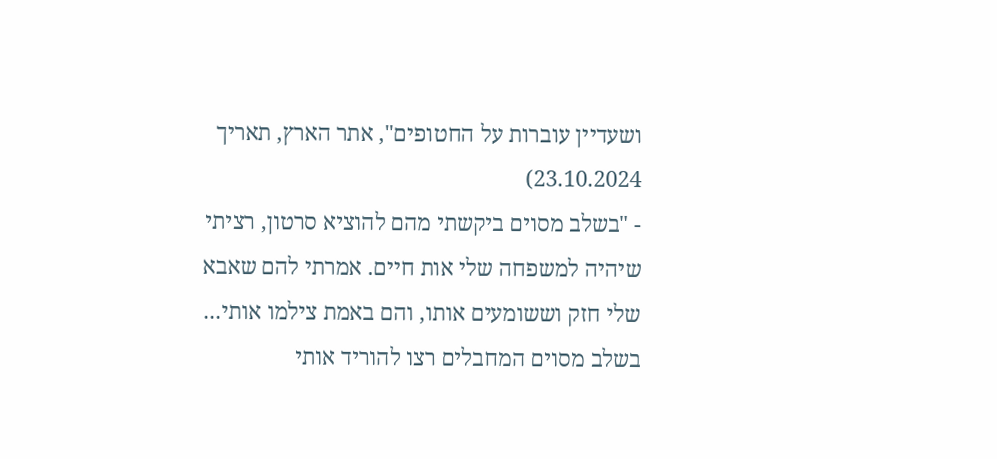ושעדיין עוברות על החטופים", אתר הארץ, תאריך 23.10.2024)
- "בשלב מסוים ביקשתי מהם להוציא סרטון, רציתי שיהיה למשפחה שלי אות חיים. אמרתי להם שאבא שלי חזק וששומעים אותו, והם באמת צילמו אותי... בשלב מסוים המחבלים רצו להוריד אותי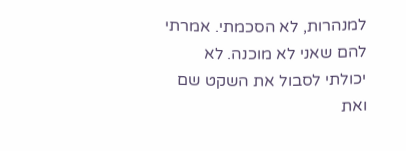למנהרות, לא הסכמתי. אמרתי להם שאני לא מוכנה. לא יכולתי לסבול את השקט שם ואת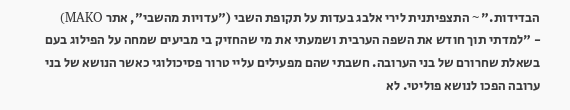הבדידות." ~ התצפיתנית לירי אלבג בעדות על תקופת השבי ("עדויות מהשבי", אתר MAKO)
- "למדתי תוך חודש את השפה הערבית ושמעתי את מי שהחזיק בי מביעים שמחה על הפילוג בעם בשאלת שחרורם של בני הערובה. חשבתי שהם מפעילים עליי טרור פסיכולוגי כאשר הנושא של בני ערובה הפכו לנושא פוליטי. לא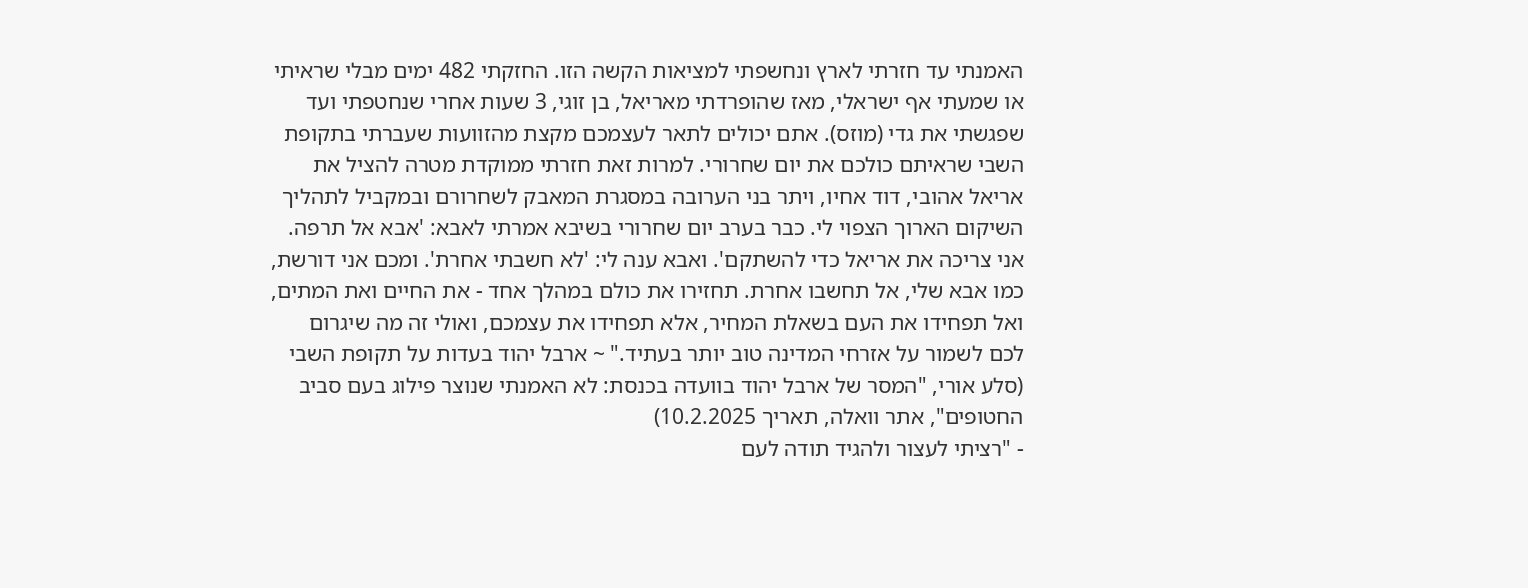האמנתי עד חזרתי לארץ ונחשפתי למציאות הקשה הזו. החזקתי 482 ימים מבלי שראיתי או שמעתי אף ישראלי, מאז שהופרדתי מאריאל, בן זוגי, 3 שעות אחרי שנחטפתי ועד שפגשתי את גדי (מוזס). אתם יכולים לתאר לעצמכם מקצת מהזוועות שעברתי בתקופת השבי שראיתם כולכם את יום שחרורי. למרות זאת חזרתי ממוקדת מטרה להציל את אריאל אהובי, דוד אחיו, ויתר בני הערובה במסגרת המאבק לשחרורם ובמקביל לתהליך השיקום הארוך הצפוי לי. כבר בערב יום שחרורי בשיבא אמרתי לאבא: 'אבא אל תרפה. אני צריכה את אריאל כדי להשתקם'. ואבא ענה לי: 'לא חשבתי אחרת'. ומכם אני דורשת, כמו אבא שלי, אל תחשבו אחרת. תחזירו את כולם במהלך אחד - את החיים ואת המתים, ואל תפחידו את העם בשאלת המחיר, אלא תפחידו את עצמכם, ואולי זה מה שיגרום לכם לשמור על אזרחי המדינה טוב יותר בעתיד." ~ ארבל יהוד בעדות על תקופת השבי (סלע אורי, "המסר של ארבל יהוד בוועדה בכנסת: לא האמנתי שנוצר פילוג בעם סביב החטופים", אתר וואלה, תאריך 10.2.2025)
- "רציתי לעצור ולהגיד תודה לעם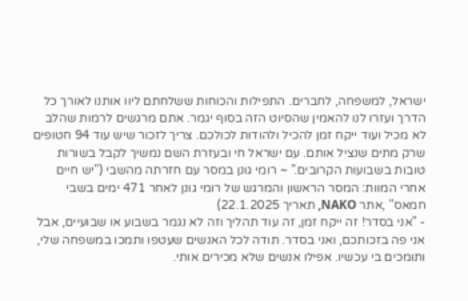ישראל, למשפחה, לחברים. התפילות והכוחות ששלחתם ליוו אותנו לאורך כל הדרך ועזרו לנו להאמין שהסיוט הזה בסוף יגמר. אתם מרגשים לרמות שהלב לא מכיל ועוד ייקח זמן להכיל ולהודות לכולכם. צריך לזכור שיש עוד 94 חטופים שרק מתים שנציל אותם. עם ישראל חי ובעזרת השם נמשיך לקבל בשורות טובות בשבועות הקרובים." ~ רומי גונן במסר עם חזרתה מהשבי ("יש חיים אחרי המוות: המסר הראשון והמרגש של רומי גונן לאחר 471 ימים בשבי חמאס" ,אתר NAKO, תאריך 22.1.2025)
- "אני בסדר! זה ייקח זמן, זה עוד תהליך וזה לא נגמר בשבוע או שבועיים, אבל אני פה בזכותכם, ואני בסדר. תודה לכל האנשים שעטפו ותמכו במשפחה שלי, ותומכים בי עכשיו. אפילו אנשים שלא מכירים אותי.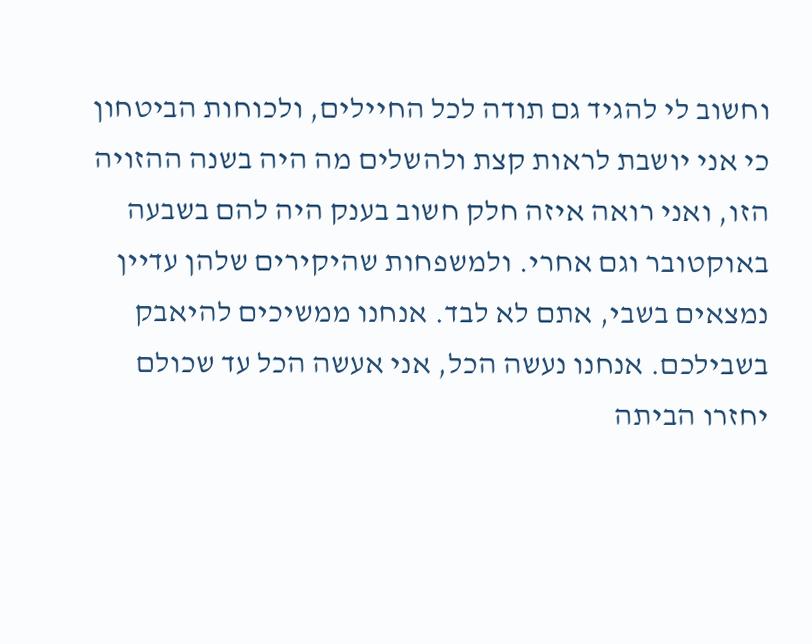וחשוב לי להגיד גם תודה לכל החיילים, ולכוחות הביטחון כי אני יושבת לראות קצת ולהשלים מה היה בשנה ההזויה הזו, ואני רואה איזה חלק חשוב בענק היה להם בשבעה באוקטובר וגם אחרי. ולמשפחות שהיקירים שלהן עדיין נמצאים בשבי, אתם לא לבד. אנחנו ממשיכים להיאבק בשבילכם. אנחנו נעשה הכל, אני אעשה הכל עד שכולם יחזרו הביתה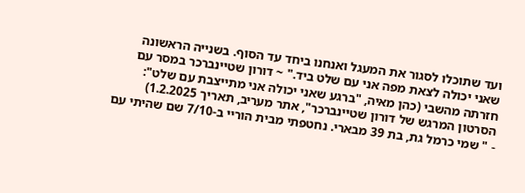ועד שתוכלו לסגור את המעגל ואנחנו ביחד עד הסוף. בשנייה הראשונה שאני יכולה לצאת מפה אני עם שלט ביד." ~ דורון שטיינברכר במסר עם חזרתה מהשבי (כהן מאיה, "ברגע שאני יכולה אני מתייצבת עם שלט": הסרטון המרגש של דורון שטיינברכר", אתר מעריב, תאריך 1.2.2025)
- " שמי כרמל גת, בת 39 מבארי. נחטפתי מבית הוריי ב-7/10 שם שהיתי עם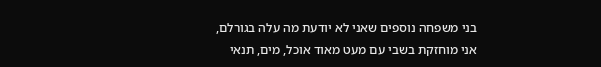בני משפחה נוספים שאני לא יודעת מה עלה בגורלם, אני מוחזקת בשבי עם מעט מאוד אוכל, מים, תנאי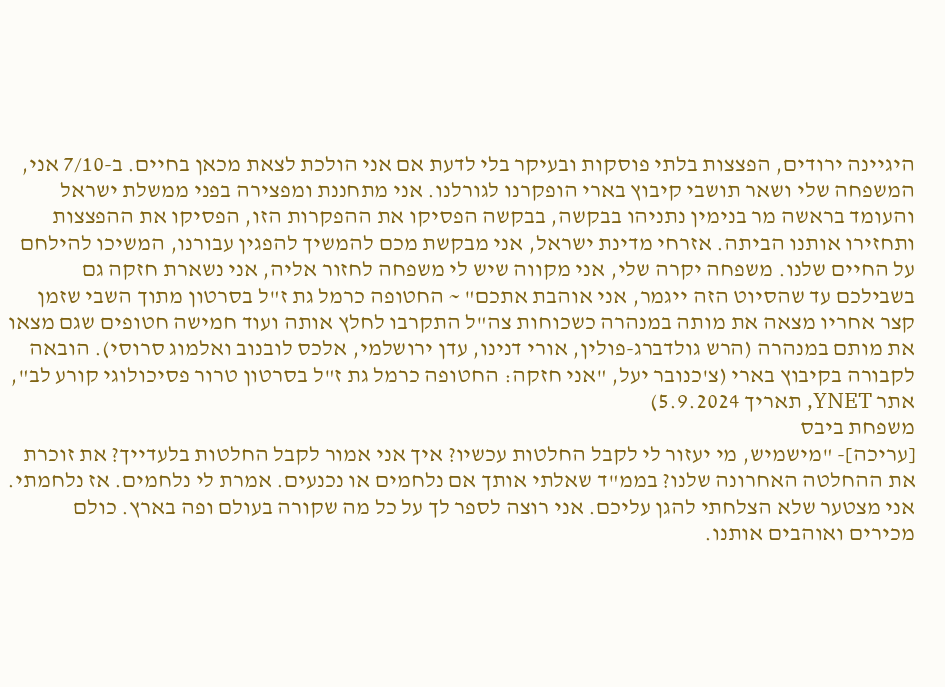היגיינה ירודים, הפצצות בלתי פוסקות ובעיקר בלי לדעת אם אני הולכת לצאת מכאן בחיים. ב-7/10 אני, המשפחה שלי ושאר תושבי קיבוץ בארי הופקרנו לגורלנו. אני מתחננת ומפצירה בפני ממשלת ישראל והעומד בראשה מר בנימין נתניהו בבקשה, בבקשה הפסיקו את ההפקרות הזו, הפסיקו את ההפצצות ותחזירו אותנו הביתה. אזרחי מדינת ישראל, אני מבקשת מכם להמשיך להפגין עבורנו, המשיכו להילחם על החיים שלנו. משפחה יקרה שלי, אני מקווה שיש לי משפחה לחזור אליה, אני נשארת חזקה גם בשבילכם עד שהסיוט הזה ייגמר, אני אוהבת אתכם" ~ החטופה כרמל גת ז"ל בסרטון מתוך השבי שזמן קצר אחריו מצאה את מותה במנהרה כשכוחות צה"ל התקרבו לחלץ אותה ועוד חמישה חטופים שגם מצאו את מותם במנהרה (הרש גולדברג-פולין, אורי דנינו, עדן ירושלמי, אלכס לובנוב ואלמוג סרוסי). הובאה לקבורה בקיבוץ בארי (צ'כנובר יעל, "אני חזקה: החטופה כרמל גת ז"ל בסרטון טרור פסיכולוגי קורע לב", אתר YNET, תאריך 5.9.2024)
משפחת ביבס
[עריכה]- "מישמיש, מי יעזור לי לקבל החלטות עכשיו? איך אני אמור לקבל החלטות בלעדייך? את זוכרת את ההחלטה האחרונה שלנו? בממ"ד שאלתי אותך אם נלחמים או נכנעים. אמרת לי נלחמים. אז נלחמתי. אני מצטער שלא הצלחתי להגן עליכם. אני רוצה לספר לך על כל מה שקורה בעולם ופה בארץ. כולם מכירים ואוהבים אותנו.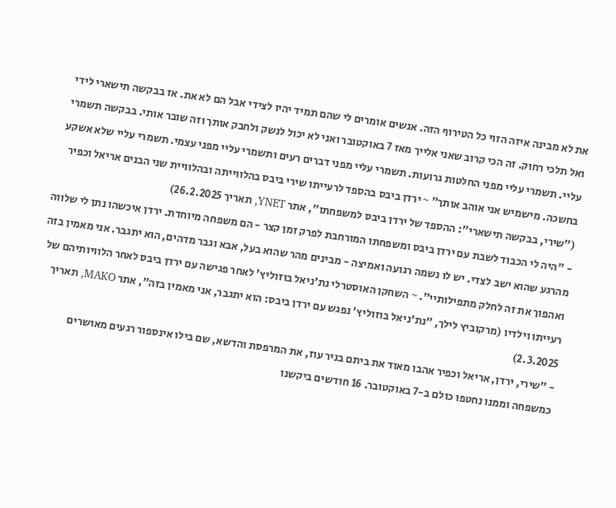את לא מבינה איזה הזוי כל הטירוף הזה. אנשים אומרים לי שהם תמיד יהיו לצידי אבל הם לא את. אז בבקשה תישארי לידי ואל תלכי רחוק. זה הכי קרוב שאני אלייך מאז 7 באוקטובר ואני לא יכול לנשק ולחבק אותך וזה שובר אותי. בבקשה תשמרי עליי. תשמרי עליי מפני החלטות גרועות. תשמרי עליי מפני דברים רעים ותשמרי עליי מפני עצמי. תשמרי עליי שלא אשקע בחשכה. מישמיש אני אוהב אותך" ~ ירדן ביבס בהספד לרעייתו שירי ביבס בהלווייתה ובהלוויית שני הבנים אריאל וכפיר ("שירי, בבקשה תישארי": ההספד של ירדן ביבס למשפחתו", אתר YNET, תאריך 26.2.2025)
- "היה לי הכבוד לשבת עם ירדן ביבס ומשפחתו המורחבת לפרק זמן קצר - הם משפחה מיוחדת. ירדן איכשהו נתן לי שלווה מהרגע שהוא ישב לצדי. יש לו נשמה רגועה ואמיצה - מבינים מהר שהוא בעל, אבא וגבר מדהים, הוא יתגבר. אני מאמין בזה ואהפוך את זה לחלק מתפילותיי". ~ השחקן האוסטרלי נת'ניאל בוזוליץ' לאחר פגישה עם ירדן ביבס לאחר הלוויותיהם של רעייתו וילדיו (מרקוביץ לילך, "נת'ניאל בוזוליץ' נפגש עם ירדן ביבס: הוא יתגבר, אני מאמין בזה", אתר MAKO, תאריך 2.3.2025)
- "שירי, ירדן, אריאל וכפיר אהבו מאוד את ביתם בניר עוז, את המרפסת והדשא, שם בילו אינספור רגעים מאושרים כמשפחה וממנו נחטפו כולם ב-7 באוקטובר. 16 חודשים ביקשנו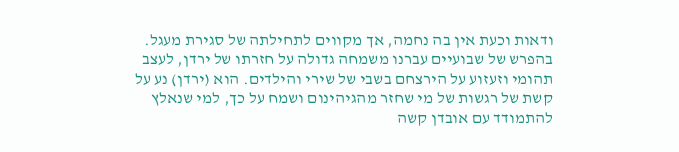ודאות וכעת אין בה נחמה, אך מקווים לתחילתה של סגירת מעגל. בהפרש של שבועיים עברנו משמחה גדולה על חזרתו של ירדן, לעצב תהומי וזעזוע על הירצחם בשבי של שירי והילדים. הוא (ירדן) נע על קשת של רגשות של מי שחזר מהגיהינום ושמח על כך, למי שנאלץ להתמודד עם אובדן קשה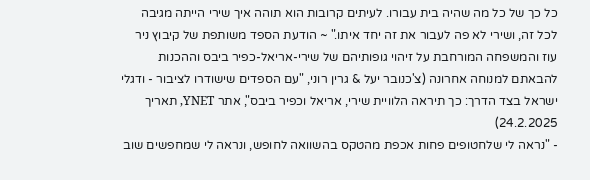כל כך של כל מה שהיה בית עבורו. לעיתים קרובות הוא תוהה איך שירי הייתה מגיבה לכל זה, ושירי לא פה לעבור את זה יחד איתו." ~ הודעת הספד משותפת של קיבוץ ניר עוז והמשפחה המורחבת על זיהוי גופותיהם של שירי-אריאל-כפיר ביבס וההכנות להבאתם למנוחה אחרונה (צ'כנובר יעל & גרין רוני, "עם הספדים שישודרו לציבור - ודגלי ישראל בצד הדרך: כך תיראה הלוויית שירי, אריאל וכפיר ביבס", אתר YNET, תאריך 24.2.2025)
- "נראה לי שלחטופים פחות אכפת מהטקס בהשוואה לחופש, ונראה לי שמחפשים שוב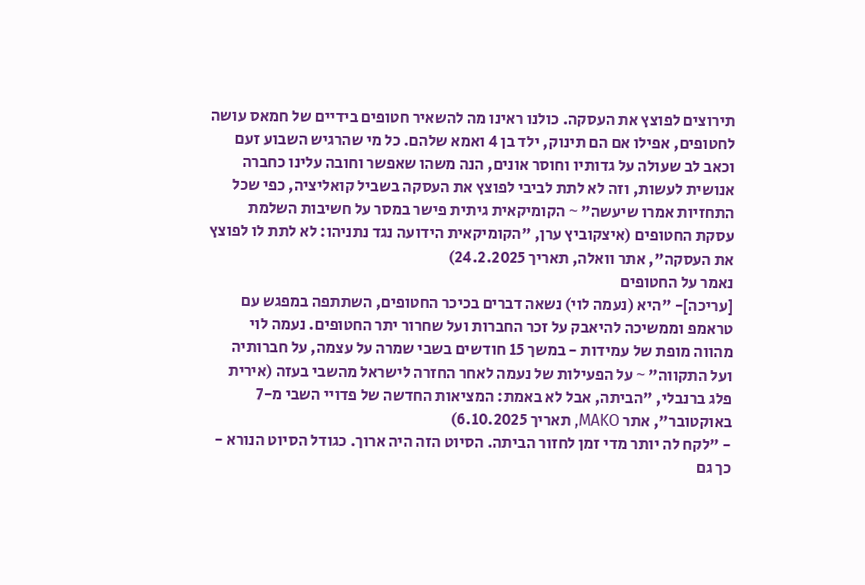תירוצים לפוצץ את העסקה. כולנו ראינו מה להשאיר חטופים בידיים של חמאס עושה לחטופים, אפילו אם הם תינוק, ילד בן 4 ואמא שלהם. כל מי שהרגיש השבוע זעם וכאב לב שעולה על גדותיו וחוסר אונים, הנה משהו שאפשר וחובה עלינו כחברה אנושית לעשות, וזה לא לתת לביבי לפוצץ את העסקה בשביל קואליציה, כפי שכל התחזיות אמרו שיעשה" ~ הקומיקאית גיתית פישר במסר על חשיבות השלמת עסקת החטופים (איצקוביץ ערן, "הקומיקאית הידועה נגד נתניהו: לא לתת לו לפוצץ את העסקה", אתר וואלה, תאריך 24.2.2025)
נאמר על החטופים
[עריכה]- "היא (נעמה לוי) נשאה דברים בכיכר החטופים, השתתפה במפגש עם טראמפ וממשיכה להיאבק על זכר החברות ועל שחרור יתר החטופים. נעמה לוי מהווה מופת של עמידות - במשך 15 חודשים בשבי שמרה על עצמה, על חברותיה ועל התקווה" ~ על הפעילות של נעמה לאחר החזרה לישראל מהשבי בעזה (אירית פלג ברנבלי, "הביתה, אבל לא באמת: המציאות החדשה של פדויי השבי מ-7 באוקטובר", אתר MAKO, תאריך 6.10.2025)
- "לקח לה יותר מדי זמן לחזור הביתה. הסיוט הזה היה ארוך. כגודל הסיוט הנורא - כך גם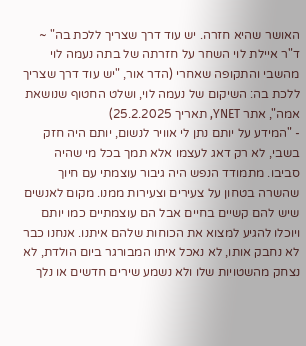האושר שהיא חזרה. יש עוד דרך שצריך ללכת בה" ~ ד"ר איילת לוי השחר על חזרתה של בתה נעמה לוי מהשבי והתקופה שאחרי (הדר אור, "יש עוד דרך שצריך ללכת בה: השיקום של נעמה לוי, ושלט החטוף שנושאת אמה", אתר YNET, תאריך 25.2.2025)
- "המידע על יותם נתן לי אוויר לנשום, יותם היה חזק בשבי, לא רק דאג לעצמו אלא תמך בכל מי שהיה סביבו. מתמודד הנפש היה גיבור עוצמתי עם חיוך שהשרה בטחון על צעירים וצעירות ממנו. מקום לאנשים שיש להם קשיים בחיים אבל הם עוצמתיים כמו יותם ויוכלו להגיע למצוא את הכוחות שלהם איתנו. אנחנו כבר לא נחבק אותו, לא נאכל איתו המבורגר ביום הולדת, לא נצחק מהשטויות שלו ולא נשמע שירים חדשים או נלך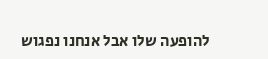להופעה שלו אבל אנחנו נפגוש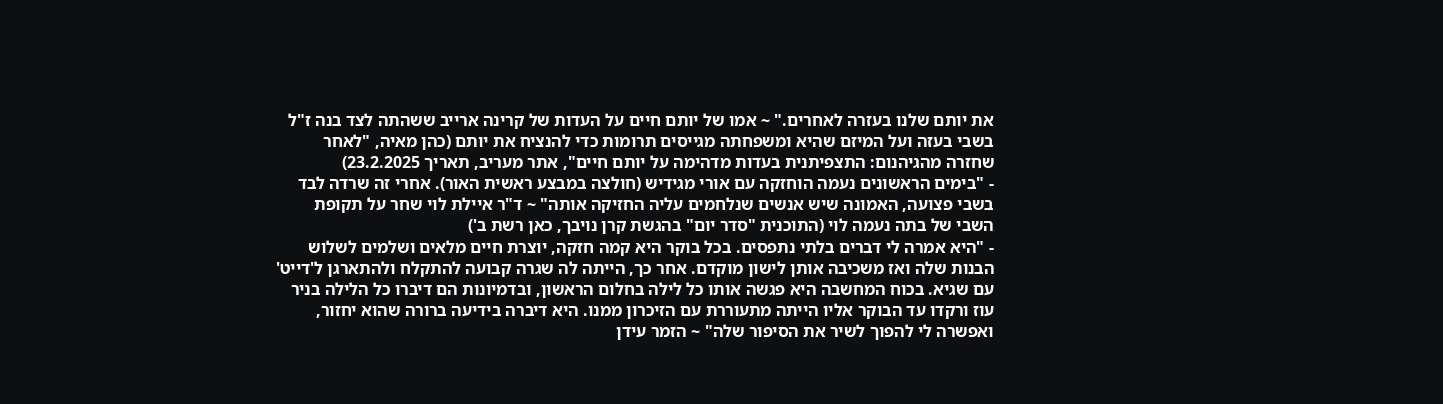את יותם שלנו בעזרה לאחרים." ~ אמו של יותם חיים על העדות של קרינה ארייב ששהתה לצד בנה ז"ל בשבי בעזה ועל המיזם שהיא ומשפחתה מגייסים תרומות כדי להנציח את יותם (כהן מאיה, "לאחר שחזרה מהגיהנום: התצפיתנית בעדות מדהימה על יותם חיים", אתר מעריב, תאריך 23.2.2025)
- "בימים הראשונים נעמה הוחזקה עם אורי מגידיש (חולצה במבצע ראשית האור). אחרי זה שרדה לבד בשבי פצועה, האמונה שיש אנשים שנלחמים עליה החזיקה אותה" ~ ד"ר איילת לוי שחר על תקופת השבי של בתה נעמה לוי (התוכנית "סדר יום" בהגשת קרן נויבך, כאן רשת ב')
- "היא אמרה לי דברים בלתי נתפסים. בכל בוקר היא קמה חזקה, יוצרת חיים מלאים ושלמים לשלוש הבנות שלה ואז משכיבה אותן לישון מוקדם. אחר כך, הייתה לה שגרה קבועה להתקלח ולהתארגן ל'דייט' עם שגיא. בכוח המחשבה היא פגשה אותו כל לילה בחלום הראשון, ובדמיונות הם דיברו כל הלילה בניר עוז ורקדו עד הבוקר אליו הייתה מתעוררת עם הזיכרון ממנו. היא דיברה בידיעה ברורה שהוא יחזור, ואפשרה לי להפוך לשיר את הסיפור שלה" ~ הזמר עידן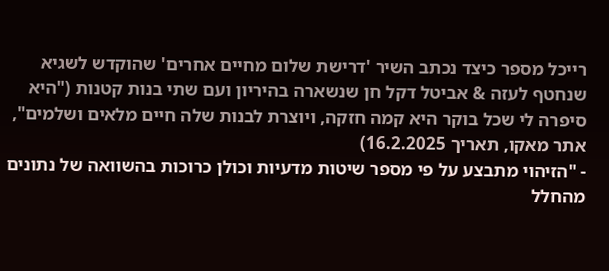רייכל מספר כיצד נכתב השיר 'דרישת שלום מחיים אחרים' שהוקדש לשגיא שנחטף לעזה & אביטל דקל חן שנשארה בהיריון ועם שתי בנות קטנות ("היא סיפרה לי שכל בוקר היא קמה חזקה, ויוצרת לבנות שלה חיים מלאים ושלמים", אתר מאקו, תאריך 16.2.2025)
- "הזיהוי מתבצע על פי מספר שיטות מדעיות וכולן כרוכות בהשוואה של נתונים מהחלל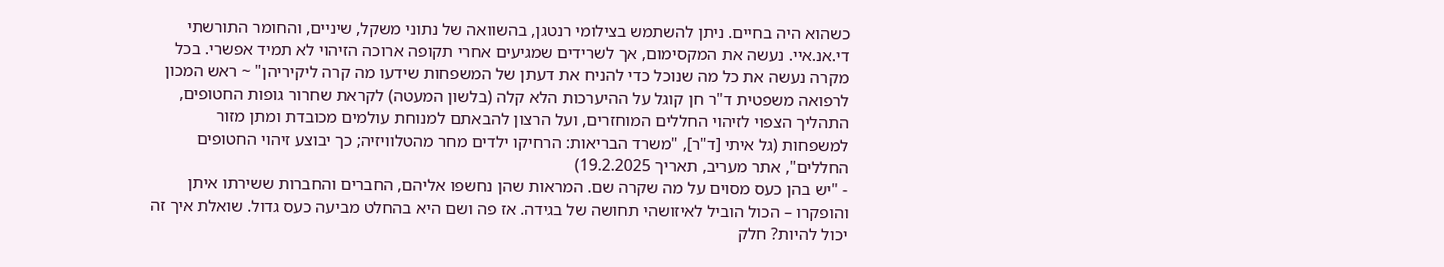כשהוא היה בחיים. ניתן להשתמש בצילומי רנטגן, בהשוואה של נתוני משקל, שיניים, והחומר התורשתי די.אנ.איי. נעשה את המקסימום, אך לשרידים שמגיעים אחרי תקופה ארוכה הזיהוי לא תמיד אפשרי. בכל מקרה נעשה את כל מה שנוכל כדי להניח את דעתן של המשפחות שידעו מה קרה ליקיריהן" ~ ראש המכון לרפואה משפטית ד"ר חן קוגל על ההיערכות הלא קלה (בלשון המעטה) לקראת שחרור גופות החטופים, התהליך הצפוי לזיהוי החללים המוחזרים, ועל הרצון להבאתם למנוחת עולמים מכובדת ומתן מזור למשפחות (גל איתי [ד"ר], "משרד הבריאות: הרחיקו ילדים מחר מהטלוויזיה; כך יבוצע זיהוי החטופים החללים", אתר מעריב, תאריך 19.2.2025)
- "יש בהן כעס מסוים על מה שקרה שם. המראות שהן נחשפו אליהם, החברים והחברות ששירתו איתן והופקרו – הכול הוביל לאיזושהי תחושה של בגידה. אז פה ושם היא בהחלט מביעה כעס גדול. שואלת איך זה יכול להיות? חלק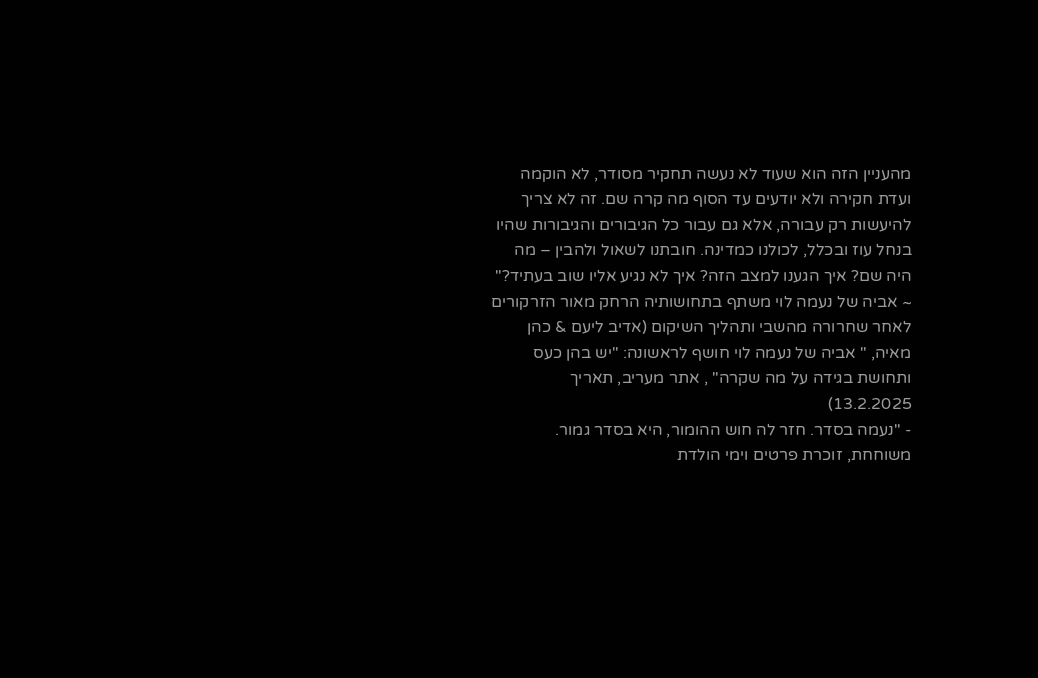מהעניין הזה הוא שעוד לא נעשה תחקיר מסודר, לא הוקמה ועדת חקירה ולא יודעים עד הסוף מה קרה שם. זה לא צריך להיעשות רק עבורה, אלא גם עבור כל הגיבורים והגיבורות שהיו בנחל עוז ובכלל, לכולנו כמדינה. חובתנו לשאול ולהבין – מה היה שם? איך הגענו למצב הזה? איך לא נגיע אליו שוב בעתיד?" ~ אביה של נעמה לוי משתף בתחושותיה הרחק מאור הזרקורים לאחר שחרורה מהשבי ותהליך השיקום (אדיב ליעם & כהן מאיה, " אביה של נעמה לוי חושף לראשונה: "יש בהן כעס ותחושת בגידה על מה שקרה" , אתר מעריב, תאריך 13.2.2025)
- "נעמה בסדר. חזר לה חוש ההומור, היא בסדר גמור. משוחחת, זוכרת פרטים וימי הולדת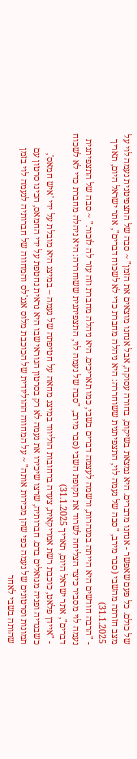של כולם. כל פעם שאפשר - אנחנו מדברים. היא נמצאת בשיקום, בחורה עסוקה, אבל אנחנו מוצאים את הזמן" ~ סבה של התצפיטנית נעמה לוי על מצב חזרתה מהשבי (סבר מירב, "סבה של נעמה לוי, התצפיתנית ששוחררה: היא ניהלה מחברת כדי לא לשכוח דברים", אתר ישראל היום, תאריך 31.1.2025)
- "הרבה חודשים היא הייתה במנהרות, ורשמה לעצמה דברים בשבי, כמו תאריכים. היא ניהלה מחברת וזה עזר לה לזכור." ~ סבה של התצפיתנית נעמה לוי מסביר כיצד הצליחה לשרוד את תקופת השבי (סבר מירב, "סבה של נעמה לוי, התצפיתנית ששוחררה: היא ניהלה מחברת כדי לא לשכוח דברים", אתר ישראל היום, תאריך 31.1.2025)
- "איידן פלאט, כוכבת רשת אמריקאית, צעדה ברחובות הוליווד במיצג מחאה על חטיפתה של נעמה – במיצג היא מובלת על ידי 'איש חמאס', כשבגדיה ופניה מגואלים בדם. חברותיה, שרצו שיכירו את נעמה לא רק בסרטון הנוראי שבו היא נראית נחטפת על ידי החמאס, הכינו סרטון עם תמונות וסרטונים של נעמה כפי שהן מכירות אותה" ~ על המחווה ההוליודית של הכוכבת מלוס אנג'לס והמחווה של חברותיה לנעמה לוי בזמן שהותה בשבי לאחר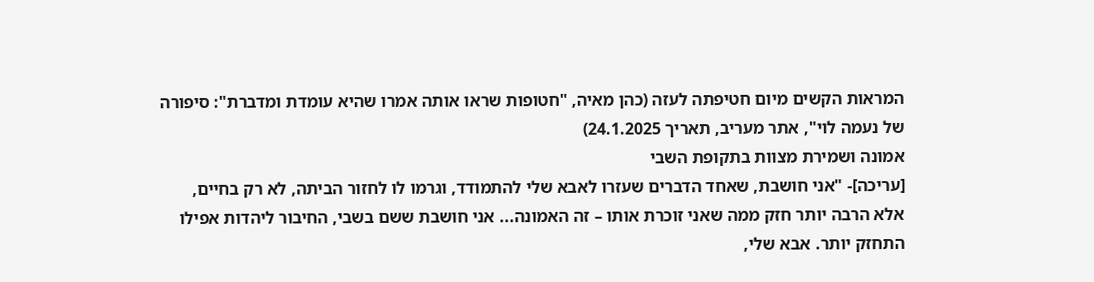המראות הקשים מיום חטיפתה לעזה (כהן מאיה, "חטופות שראו אותה אמרו שהיא עומדת ומדברת": סיפורה של נעמה לוי", אתר מעריב, תאריך 24.1.2025)
אמונה ושמירת מצוות בתקופת השבי
[עריכה]- "אני חושבת, שאחד הדברים שעזרו לאבא שלי להתמודד, וגרמו לו לחזור הביתה, לא רק בחיים, אלא הרבה יותר חזק ממה שאני זוכרת אותו – זה האמונה... אני חושבת ששם בשבי, החיבור ליהדות אפילו התחזק יותר. אבא שלי,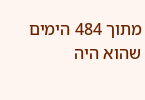מתוך 484 הימים שהוא היה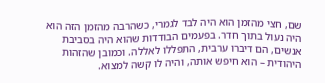שם, חצי מהזמן הוא היה לבד לגמרי, כשהרבה מהזמן הזה הוא היה נעול בתוך חדר. בפעמים הבודדות שהוא היה בסביבת אנשים, הם דיברו ערבית, התפללו לאללה. וכמובן שהזהות היהודית – הוא חיפש אותה, והיה לו קשה למצוא.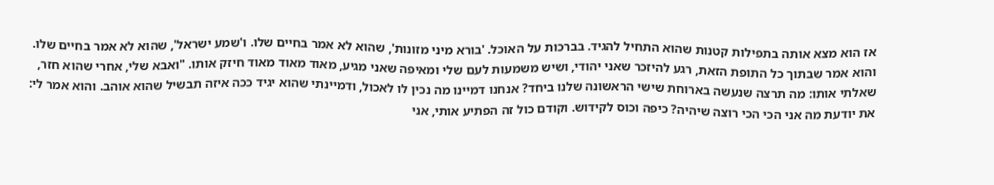אז הוא מצא אותה בתפילות קטנות שהוא התחיל להגיד. בברכות על האוכל. 'בורא מיני מזונות', שהוא לא אמר בחיים שלו. ו'שמע ישראל', שהוא לא אמר בחיים שלו. והוא אמר שבתוך כל התופת הזאת, רגע להיזכר שאני יהודי, ושיש משמעות לעם שלי ומאיפה שאני מגיע, מאוד מאוד מאוד חיזק אותו. "ואבא שלי, אחרי שהוא חזר, שאלתי אותו: מה תרצה שנעשה בארוחת שישי הראשונה שלנו ביחד? אנחנו דמיינו מה נכין לו לאכול, ודמיינתי שהוא יגיד ככה איזה תבשיל שהוא אוהב. והוא אמר לי: את יודעת מה אני הכי הכי רוצה שיהיה? כיפה וכוס לקידוש. וקודם כול זה הפתיע אותי, אני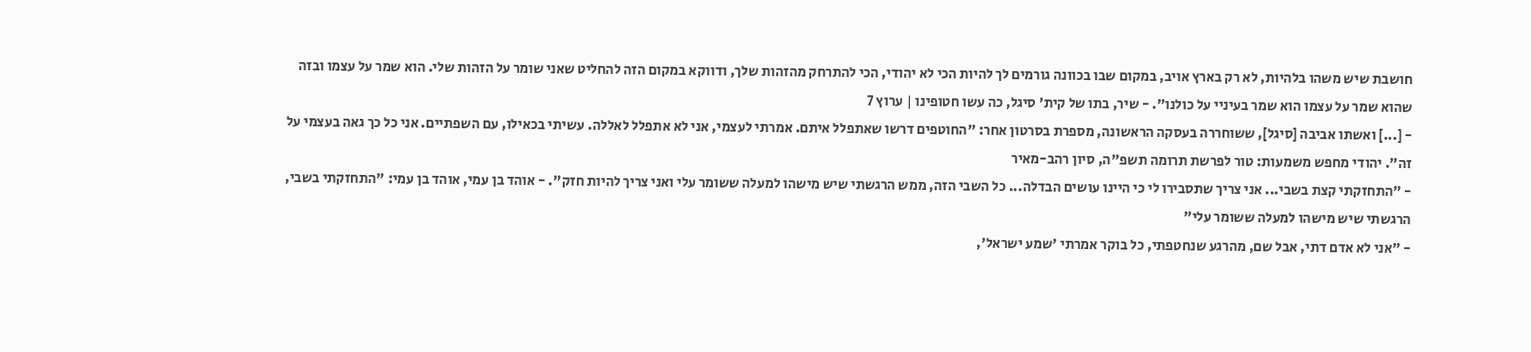חושבת שיש משהו בלהיות, לא רק בארץ אויב, במקום שבו בכוונה גורמים לך להיות הכי לא יהודי, הכי להתרחק מהזהות שלך, ודווקא במקום הזה להחליט שאני שומר על הזהות שלי. הוא שמר על עצמו ובזה שהוא שמר על עצמו הוא שמר בעיניי על כולנו". - שיר, בתו של קית' סיגל, כה עשו חטופינו | ערוץ 7
- [...] ואשתו אביבה [סיגל], ששוחררה בעסקה הראשונה, מספרת בסרטון אחר: "החוטפים דרשו שאתפלל איתם. אמרתי לעצמי, אני לא אתפלל לאללה. עשיתי בכאילו, עם השפתיים. אני כל כך גאה בעצמי על זה". יהודי מחפש משמעות: טור לפרשת תרומה תשפ"ה, סיון רהב-מאיר
- "התחזקתי קצת בשבי... אני צריך שתסבירו לי כי היינו עושים הבדלה... כל השבי הזה, ממש הרגשתי שיש מישהו למעלה ששומר עלי ואני צריך להיות חזק". - אוהד בן עמי, אוהד בן עמי: "התחזקתי בשבי, הרגשתי שיש מישהו למעלה ששומר עלי"
- "אני לא אדם דתי, אבל שם, מהרגע שנחטפתי, כל בוקר אמרתי 'שמע ישראל',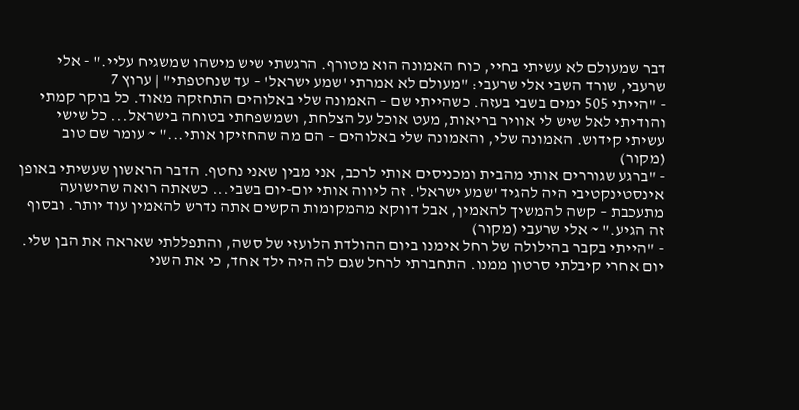דבר שמעולם לא עשיתי בחיי, כוח האמונה הוא מטורף. הרגשתי שיש מישהו שמשגיח עליי." - אלי שרעבי, שורד השבי אלי שרעבי: "מעולם לא אמרתי 'שמע ישראל' – עד שנחטפתי" | ערוץ 7
- "הייתי 505 ימים בשבי בעזה. כשהייתי שם – האמונה שלי באלוהים התחזקה מאוד. כל בוקר קמתי והודיתי לאל שיש לי אוויר בריאות, מעט אוכל על הצלחת, ושמשפחתי בטוחה בישראל... כל שישי עשיתי קידוש. האמונה שלי, והאמונה שלי באלוהים – הם מה שהחזיקו אותי..." ~ עומר שם טוב (מקור)
- "ברגע שגוררים אותי מהבית ומכניסים אותי לרכב, אני מבין שאני נחטף. הדבר הראשון שעשיתי באופן אינסטינקטיבי היה להגיד 'שמע ישראל'. זה ליווה אותי יום-יום בשבי... כשאתה רואה שהישועה מתעכבת – קשה להמשיך להאמין, אבל דווקא מהמקומות הקשים אתה נדרש להאמין עוד יותר. ובסוף זה הגיע." ~ אלי שרעבי (מקור)
- "הייתי בקבר בהילולה של רחל אימנו ביום ההולדת הלועזי של סשה, והתפללתי שאראה את הבן שלי. יום אחרי קיבלתי סרטון ממנו. התחברתי לרחל שגם לה היה ילד אחד, כי את השני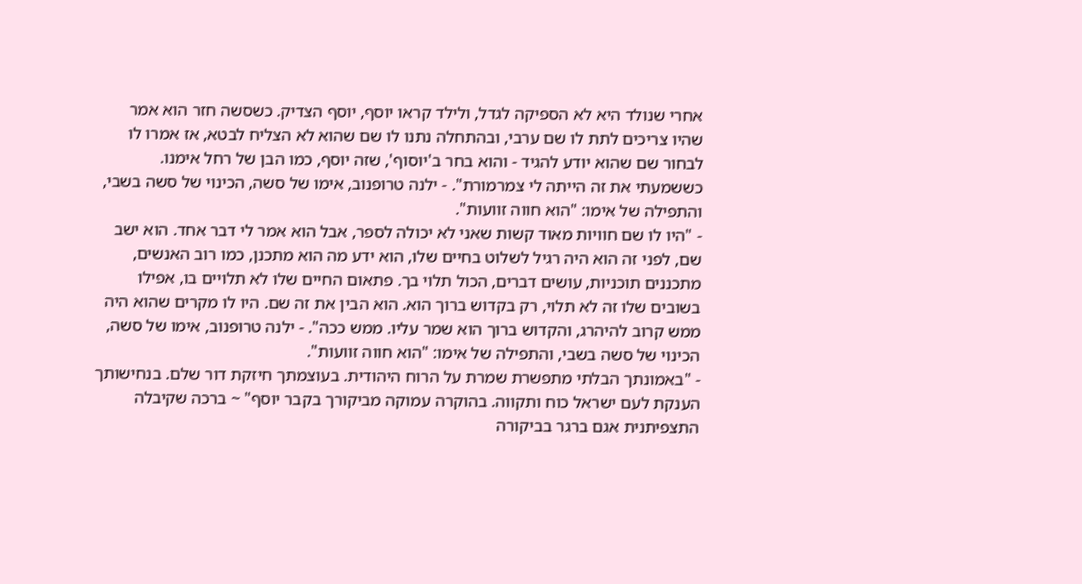אחרי שנולד היא לא הספיקה לגדל, ולילד קראו יוסף, יוסף הצדיק. כשסשה חזר הוא אמר שהיו צריכים לתת לו שם ערבי, ובהתחלה נתנו לו שם שהוא לא הצליח לבטא, אז אמרו לו לבחור שם שהוא יודע להגיד - והוא בחר ב'יוסוף', שזה יוסף, כמו הבן של רחל אימנו. כששמעתי את זה הייתה לי צמרמורת". - ילנה טרופנוב, אימו של סשה, הכינוי של סשה בשבי, והתפילה של אימו: "הוא חווה זוועות".
- "היו לו שם חוויות מאוד קשות שאני לא יכולה לספר, אבל הוא אמר לי דבר אחד. הוא ישב שם, לפני זה הוא היה רגיל לשלוט בחיים שלו, הוא ידע מה הוא מתכנן, כמו רוב האנשים, מתכננים תוכניות, עושים דברים, הכול תלוי בך. פתאום החיים שלו לא תלויים בו, אפילו בשובים שלו זה לא תלוי, רק בקדוש ברוך הוא. הוא הבין את זה שם. היו לו מקרים שהוא היה ממש קרוב להיהרג, והקדוש ברוך הוא שמר עליו. ממש ככה". - ילנה טרופנוב, אימו של סשה, הכינוי של סשה בשבי, והתפילה של אימו: "הוא חווה זוועות".
- "באמונתך הבלתי מתפשרת שמרת על הרוח היהודית. בעוצמתך חיזקת דור שלם. בנחישותך הענקת לעם ישראל כוח ותקווה. בהוקרה עמוקה מביקורך בקבר יוסף" ~ ברכה שקיבלה התצפיתנית אגם ברגר בביקורה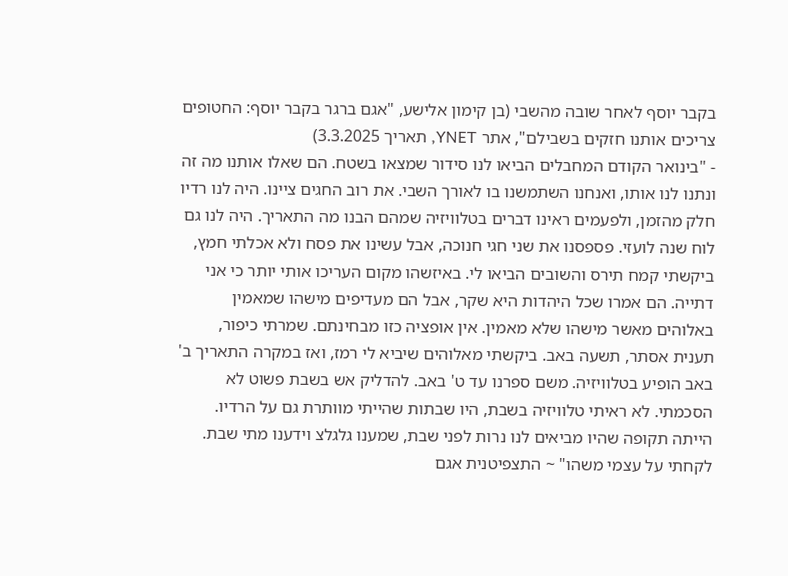בקבר יוסף לאחר שובה מהשבי (בן קימון אלישע, "אגם ברגר בקבר יוסף: החטופים צריכים אותנו חזקים בשבילם", אתר YNET, תאריך 3.3.2025)
- "בינואר הקודם המחבלים הביאו לנו סידור שמצאו בשטח. הם שאלו אותנו מה זה ונתנו לנו אותו, ואנחנו השתמשנו בו לאורך השבי. את רוב החגים ציינו. היה לנו רדיו חלק מהזמן, ולפעמים ראינו דברים בטלוויזיה שמהם הבנו מה התאריך. היה לנו גם לוח שנה לועזי. פספסנו את שני חגי חנוכה, אבל עשינו את פסח ולא אכלתי חמץ, ביקשתי קמח תירס והשובים הביאו לי. באיזשהו מקום העריכו אותי יותר כי אני דתייה. הם אמרו שכל היהדות היא שקר, אבל הם מעדיפים מישהו שמאמין באלוהים מאשר מישהו שלא מאמין. אין אופציה כזו מבחינתם. שמרתי כיפור, תענית אסתר, תשעה באב. ביקשתי מאלוהים שיביא לי רמז, ואז במקרה התאריך ב' באב הופיע בטלוויזיה. משם ספרנו עד ט' באב. להדליק אש בשבת פשוט לא הסכמתי. לא ראיתי טלוויזיה בשבת, היו שבתות שהייתי מוותרת גם על הרדיו. הייתה תקופה שהיו מביאים לנו נרות לפני שבת, שמענו גלגלצ וידענו מתי שבת. לקחתי על עצמי משהו" ~ התצפיטנית אגם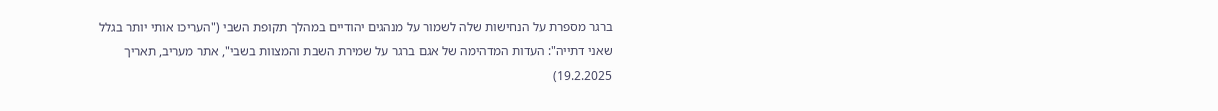ברגר מספרת על הנחישות שלה לשמור על מנהגים יהודיים במהלך תקופת השבי ("העריכו אותי יותר בגלל שאני דתייה": העדות המדהימה של אגם ברגר על שמירת השבת והמצוות בשבי", אתר מעריב, תאריך 19.2.2025)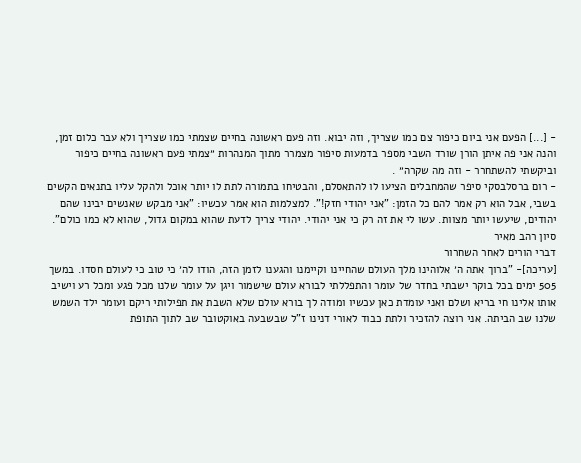- [...] הפעם אני ביום כיפור צם כמו שצריך, וזה יבוא. וזה פעם ראשונה בחיים שצמתי כמו שצריך ולא עבר כלום זמן, והנה אני פה איתן הורן שורד השבי מספר בדמעות סיפור מצמרר מתוך המנהרות ״צמתי פעם ראשונה בחיים כיפור וביקשתי להשתחרר - וזה מה שקרה״ .
- רום ברסלבסקי סיפר שהמחבלים הציעו לו להתאסלם, והבטיחו בתמורה לתת לו יותר אוכל ולהקל עליו בתנאים הקשים בשבי, אבל הוא רק אמר להם כל הזמן: "אני יהודי חזק!". למצלמות הוא אמר עכשיו: "אני מבקש שאנשים יבינו שהם יהודים, שיעשו יותר מצוות. עשו לי את זה רק כי אני יהודי. יהודי צריך לדעת שהוא במקום גדול, שהוא לא כמו כולם". סיון רהב מאיר
דברי הורים לאחר השחרור
[עריכה]- "ברוך אתה ה׳ אלוהינו מלך העולם שהחיינו וקיימנו והגענו לזמן הזה, הודו לה׳ כי טוב כי לעולם חסדו. במשך 505 ימים בכל בוקר ישבתי בחדר של עומר והתפללתי לבורא עולם שישמור ויגן על עומר שלנו מכל פגע ומכל רע וישיב אותו אלינו חי בריא ושלם ואני עומדת כאן עכשיו ומודה לך בורא עולם שלא השבת את תפילותי ריקם ועומר ילד השמש שלנו שב הביתה. אני רוצה להזכיר ולתת כבוד לאורי דנינו ז"ל שבשבעה באוקטובר שב לתוך התופת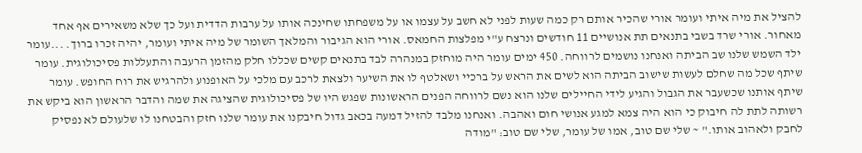להציל את מיה איתי ועומר אורי שהכיר אותם רק כמה שעות לפני לא חשב על עצמו או על משפחתו שחינכה אותו על ערבות הדדית ועל כך שלא משאירים אף אחד מאחור. אורי שרד בשבי בתנאים תת אנושיים 11 חודשים ונרצח ע"י מפלצות החמאס. אורי הוא הגיבור והמלאך השומר של מיה איתי ועומר, יהיה זכרו ברוך. ...עומר ילד השמש שלנו שב הביתה ואנחנו נושמים לרווחה. 450 ימים עומר היה מוחזק במנהרה לבד בתנאים קשים שכללו חלק מהזמן הרעבה והתעללות פסיכולוגית. עומר שיתף שכל מה שחלם לעשות שישוב הביתה הוא לשים את הראש על ברכיי ושאלטף לו את השיער ולצאת לרכב עם מלכי על האופנוע ולהרגיש את רוח החופש. עומר שיתף אותנו שכשעבר את הגבול והגיע לידי החיילים שלנו הוא נשם לרווחה הפנים הראשונות שפגש היו של פסיכולוגית שהציגה את שמה והדבר הראשון הוא ביקש את רשותה לתת לה חיבוק כי הוא היה צמא למגע אנושי חום ואהבה. ואנחנו מלבד להזיל דמעה בכאב גדול חיבקנו את עומר שלנו חזק והבטחנו לו שלעולם לא נפסיק לחבק ולאהוב אותו." ~ שלי שם טוב, אמו של עומר, שלי שם טוב: "מודה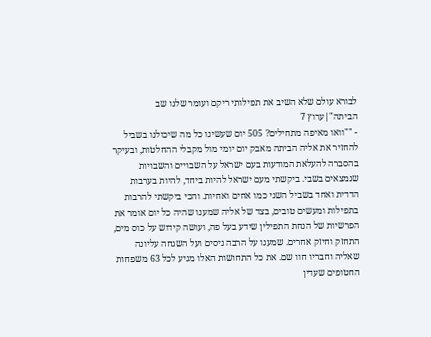לבורא עולם שלא השיב את תפילותי ריקם ועומר שלנו שב הביתה"|ערוץ 7
- ""וואו מאיפה מתחילים? 505 יום שעשינו כל מה שיכולנו בשביל להחזיר את אליה הביתה מאבק יום יומי מול מקבלי ההחלטות, ובעיקר בהסברה להעלאת המודעות בעם ישראל על השבויים והשבויות שנמצאים בשבי. ביקשתי מעם ישראל להיות ביחד, להיות בערבות הדדית ואחד בשביל השני כמו אחים ואחיות. והכי ביקשתי להרבות בתפילות ומעשים טובים, בצד של אליה שמענו שהיה כל יום אומר את הפרשיות של הנחת התפילין שידע בעל פה, ועושה קידוש על כוס מים, התחזק וחיזק אחרים. שמענו על הרבה ניסים ועל השגחה עליונה שאליה וחבריו חוו שם. את כל התחושות האלו מגיע לכל 63 משפחות החטופים שעדין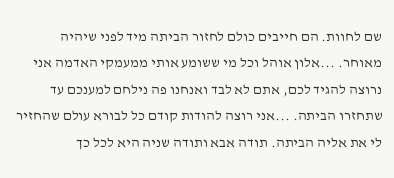שם לחוות. הם חייבים כולם לחזור הביתה מיד לפני שיהיה מאוחר. ...אלון אוהל וכל מי ששומע אותי ממעמקי האדמה אני נרוצה להגיד לכם, אתם לא לבד ואנחנו פה נילחם למענכם עד שתחזרו הביתה. ...אני רוצה להודות קודם כל לבורא עולם שהחזיר לי את אליה הביתה. תודה אבא ותודה שניה היא לכל כך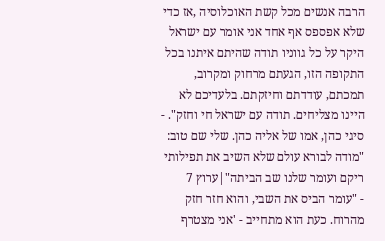הרבה אנשים מכל קשת האוכלוסיה ,אז כדי שלא אפספס אף אחד אני אומר עם ישראל היקר על כל גווניו תודה שהיתם איתנו בכל התקופה הזו, הגעתם מרחוק ומקרוב, תמכתם, עודדתם וחיזקתם. בלעדיכם לא היינו מצליחים. תודה עם ישראל חי וחזק". - סיגי כהן, אמו של אליה כהן. שלי שם טוב: "מודה לבורא עולם שלא השיב את תפילותי ריקם ועומר שלנו שב הביתה"|ערוץ 7
- "עומר הביס את השבי, והוא חזר חזק מהרוח. כעת הוא מתחייב - 'אני מצטרף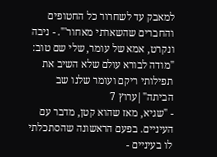למאבק עד לשחרור כל החטופים והחברים שהשארתי מאחור'". - ניבה ונקרט, אמא של עומר, שלי שם טוב: "מודה לבורא עולם שלא השיב את תפילותי ריקם ועומר שלנו שב הביתה"|ערוץ 7
- "שגיא, מאז שהוא קטן, מדבר עם העיניים. בפעם הראשונה שהסתכלתי לו בעיניים -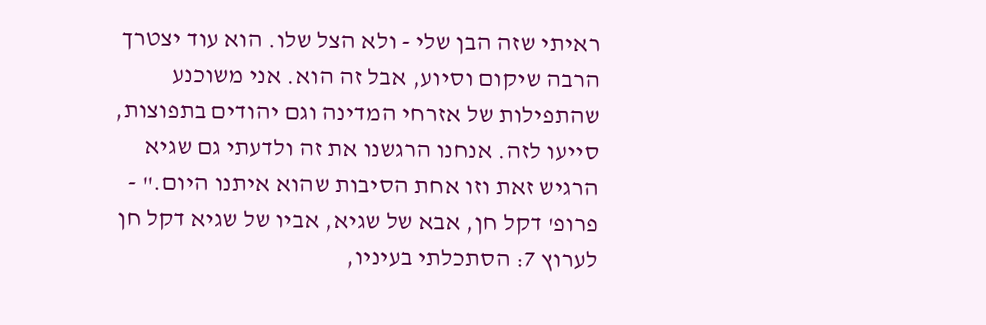ראיתי שזה הבן שלי - ולא הצל שלו. הוא עוד יצטרך הרבה שיקום וסיוע, אבל זה הוא. אני משוכנע שהתפילות של אזרחי המדינה וגם יהודים בתפוצות, סייעו לזה. אנחנו הרגשנו את זה ולדעתי גם שגיא הרגיש זאת וזו אחת הסיבות שהוא איתנו היום." - פרופ' דקל חן, אבא של שגיא, אביו של שגיא דקל חן לערוץ 7: הסתכלתי בעיניו,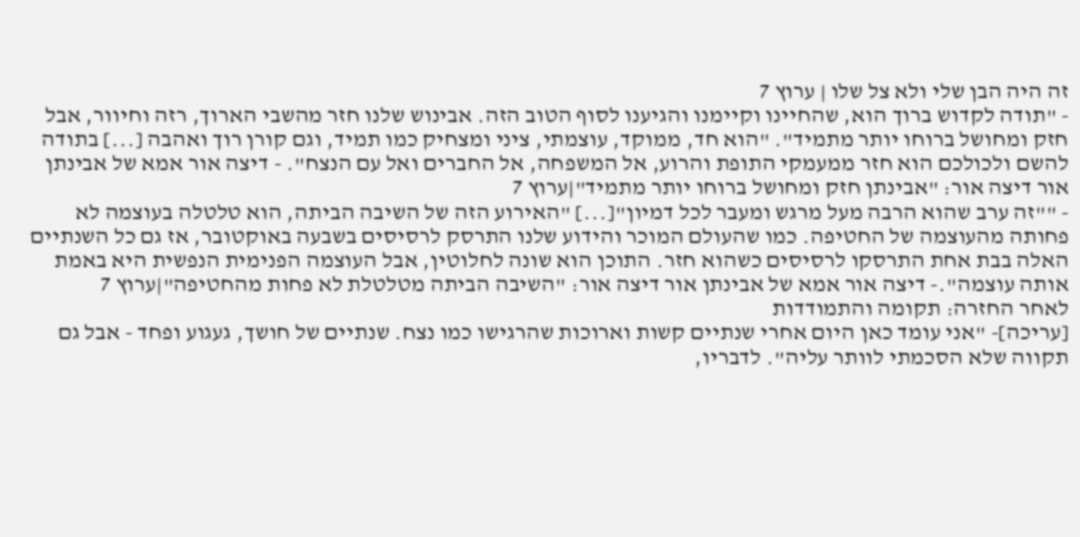זה היה הבן שלי ולא צל שלו | ערוץ 7
- "תודה לקדוש ברוך הוא, שהחיינו וקיימנו והגיענו לסוף הטוב הזה. אבינוש שלנו חזר מהשבי הארוך, רזה וחיוור, אבל חזק ומחושל ברוחו יותר מתמיד". "הוא חד, ממוקד, עוצמתי, ציני ומצחיק כמו תמיד, וגם קורן רוך ואהבה [...] בתודה להשם ולכולכם הוא חזר ממעמקי התופת והרוע, אל המשפחה, אל החברים ואל עם הנצח". - דיצה אור אמא של אבינתן אור דיצה אור: "אבינתן חזק ומחושל ברוחו יותר מתמיד"|ערוץ 7
- ""זה ערב שהוא הרבה מעל מרגש ומעבר לכל דמיון"[...] "האירוע הזה של השיבה הביתה, הוא טלטלה בעוצמה לא פחותה מהעוצמה של החטיפה. כמו שהעולם המוכר והידוע שלנו התרסק לרסיסים בשבעה באוקטובר, אז גם כל השנתיים האלה בבת אחת התרסקו לרסיסים כשהוא חזר. התוכן הוא שונה לחלוטין, אבל העוצמה הפנימית הנפשית היא באמת אותה עוצמה".- דיצה אור אמא של אבינתן אור דיצה אור: "השיבה הביתה מטלטלת לא פחות מהחטיפה"|ערוץ 7
לאחר החזרה: תקומה והתמודדות
[עריכה]- "אני עומד כאן היום אחרי שנתיים קשות וארוכות שהרגישו כמו נצח. שנתיים של חושך, געגוע ופחד - אבל גם תקווה שלא הסכמתי לוותר עליה". לדבריו,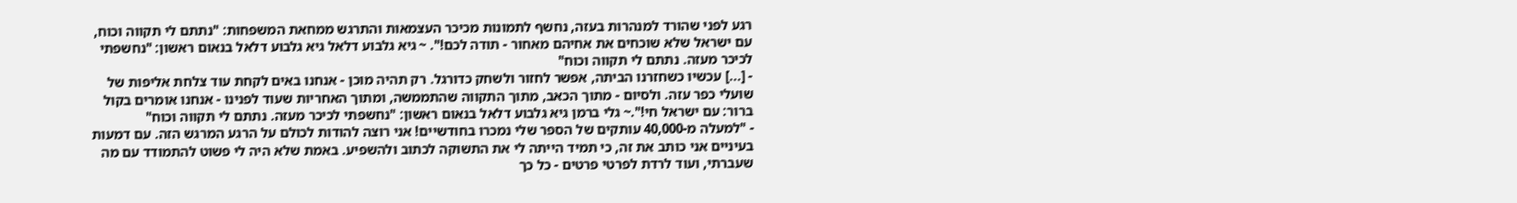רגע לפני שהורד למנהרות בעזה, נחשף לתמונות מכיכר העצמאות והתרגש ממחאת המשפחות: "נתתם לי תקווה וכוח, עם ישראל שלא שוכחים את אחיהם מאחור - תודה לכם!". ~ גיא גלבוע דלאל גיא גלבוע דלאל בנאום ראשון: "נחשפתי לכיכר מעזה. נתתם לי תקווה וכוח"
- [...] עכשיו כשחזרנו הביתה, אפשר לחזור ולשחק כדורגל. רק תהיה מוכן - אנחנו באים לקחת עוד צלחת אליפות של שועלי כפר עזה. ולסיום - מתוך הכאב, מתוך התקווה שהתממשה, ומתוך האחריות שעוד לפנינו - אנחנו אומרים בקול ברור: עם ישראל חי!".~ גלי ברמן גיא גלבוע דלאל בנאום ראשון: "נחשפתי לכיכר מעזה. נתתם לי תקווה וכוח"
- "למעלה מ-40,000 עותקים של הספר שלי נמכרו בחודשיים! אני רוצה להודות לכולם על הרגע המרגש הזה. עם דמעות בעיניים אני כותב את זה, כי תמיד הייתה לי את התשוקה לכתוב ולהשפיע. באמת שלא היה לי פשוט להתמודד עם מה שעברתי, ועוד לרדת לפרטי פרטים - כל כך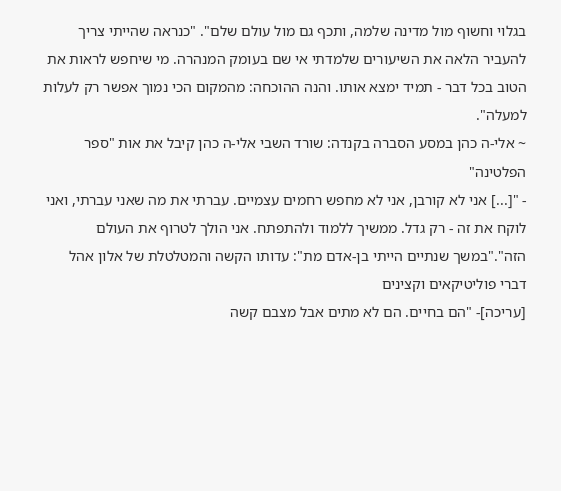בגלוי וחשוף מול מדינה שלמה, ותכף גם מול עולם שלם". "כנראה שהייתי צריך להעביר הלאה את השיעורים שלמדתי אי שם בעומק המנהרה. מי שיחפש לראות את הטוב בכל דבר - תמיד ימצא אותו. והנה ההוכחה: מהמקום הכי נמוך אפשר רק לעלות למעלה".
~ אלי-ה כהן במסע הסברה בקנדה: שורד השבי אלי-ה כהן קיבל את אות "ספר הפלטינה"
- "[...] אני לא קורבן, אני לא מחפש רחמים עצמיים. עברתי את מה שאני עברתי, ואני לוקח את זה - רק גדל. ממשיך ללמוד ולהתפתח. אני הולך לטרוף את העולם הזה"."במשך שנתיים הייתי בן-אדם מת": עדותו הקשה והמטלטלת של אלון אהל
דברי פוליטיקאים וקצינים
[עריכה]- "הם בחיים. הם לא מתים אבל מצבם קשה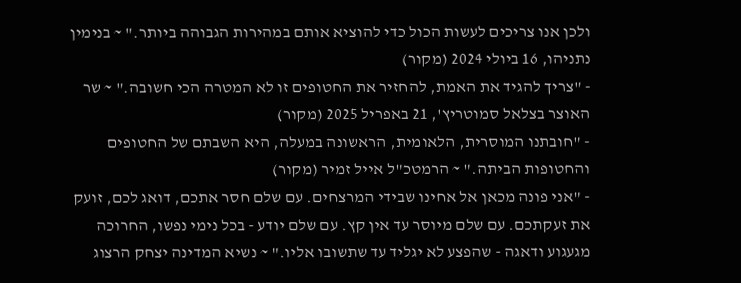ולכן אנו צריכים לעשות הכול כדי להוציא אותם במהירות הגבוהה ביותר." ~ בנימין נתניהו, 16 ביולי 2024 (מקור)
- "צריך להגיד את האמת, להחזיר את החטופים זו לא המטרה הכי חשובה." ~ שר האוצר בצלאל סמוטריץ', 21 באפריל 2025 (מקור)
- "חובתנו המוסרית, הלאומית, הראשונה במעלה, היא השבתם של החטופים והחטופות הביתה." ~ הרמטכ"ל אייל זמיר (מקור)
- "אני פונה מכאן אל אחינו שבידי המרצחים. עם שלם חסר אתכם, דואג לכם, זועק את זעקתכם. עם שלם מיוסר עד אין קץ. עם שלם יודע - בכל נימי נפשו, החרוכה מגעגוע ודאגה - שהפצע לא יגליד עד שתשובו אליו." ~ נשיא המדינה יצחק הרצוג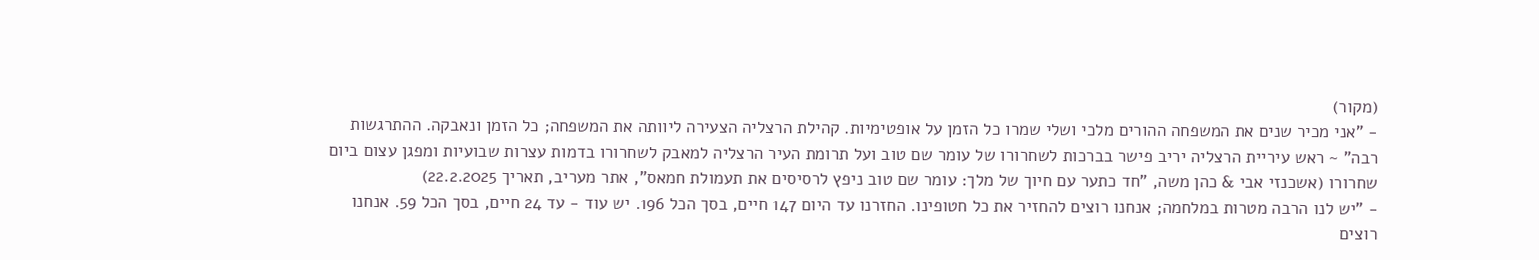(מקור)
- "אני מכיר שנים את המשפחה ההורים מלכי ושלי שמרו כל הזמן על אופטימיות. קהילת הרצליה הצעירה ליוותה את המשפחה; כל הזמן ונאבקה. ההתרגשות רבה" ~ ראש עיריית הרצליה יריב פישר בברכות לשחרורו של עומר שם טוב ועל תרומת העיר הרצליה למאבק לשחרורו בדמות עצרות שבועיות ומפגן עצום ביום שחרורו (אשכנזי אבי & כהן משה, "חד כתער עם חיוך של מלך: עומר שם טוב ניפץ לרסיסים את תעמולת חמאס", אתר מעריב, תאריך 22.2.2025)
- "יש לנו הרבה מטרות במלחמה; אנחנו רוצים להחזיר את כל חטופינו. החזרנו עד היום 147 חיים, בסך הכל 196. יש עוד - עד 24 חיים, בסך הכל 59. אנחנו רוצים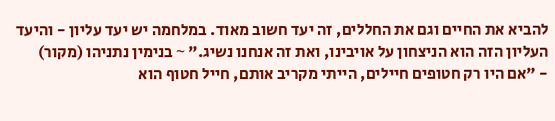להביא את החיים וגם את החללים, זה יעד חשוב מאוד. במלחמה יש יעד עליון - והיעד העליון הזה הוא הניצחון על אויבינו, ואת זה אנחנו נשיג." ~ בנימין נתניהו (מקור)
- "אם היו רק חטופים חיילים, הייתי מקריב אותם, חייל חטוף הוא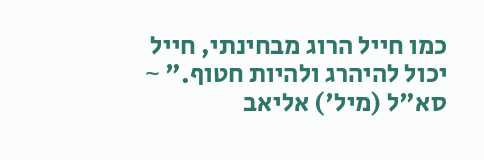כמו חייל הרוג מבחינתי, חייל יכול להיהרג ולהיות חטוף." ~ סא"ל (מיל') אליאב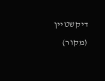דיקשטיין (מקור)